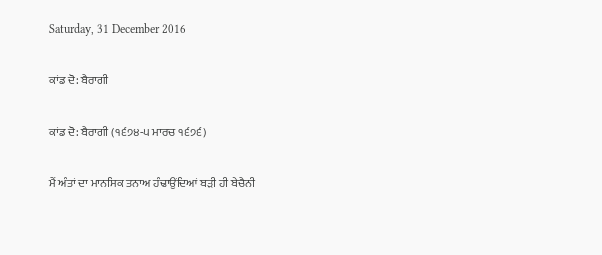Saturday, 31 December 2016

ਕਾਂਡ ਦੋ: ਬੈਰਾਗੀ

ਕਾਂਡ ਦੋ: ਬੈਰਾਗੀ (੧੬੭੪-੫ ਮਾਰਚ ੧੬੭੬)

ਮੈਂ ਅੰਤਾਂ ਦਾ ਮਾਨਸਿਕ ਤਨਾਅ ਹੰਢਾਉਂਦਿਆਂ ਬੜੀ ਹੀ ਬੇਚੈਨੀ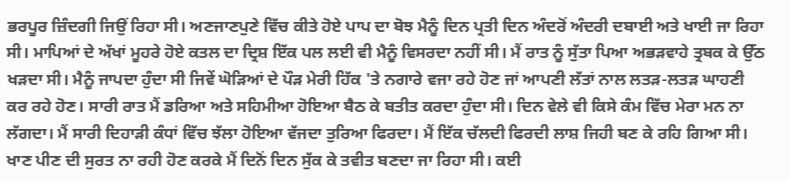ਭਰਪੂਰ ਜ਼ਿੰਦਗੀ ਜਿਉਂ ਰਿਹਾ ਸੀ। ਅਣਜਾਣਪੁਣੇ ਵਿੱਚ ਕੀਤੇ ਹੋਏ ਪਾਪ ਦਾ ਬੋਝ ਮੈਨੂੰ ਦਿਨ ਪ੍ਰਤੀ ਦਿਨ ਅੰਦਰੋਂ ਅੰਦਰੀ ਦਬਾਈ ਅਤੇ ਖਾਈ ਜਾ ਰਿਹਾ ਸੀ। ਮਾਪਿਆਂ ਦੇ ਅੱਖਾਂ ਮੂਹਰੇ ਹੋਏ ਕਤਲ ਦਾ ਦ੍ਰਿਸ਼ ਇੱਕ ਪਲ ਲਈ ਵੀ ਮੈਨੂੰ ਵਿਸਰਦਾ ਨਹੀਂ ਸੀ। ਮੈਂ ਰਾਤ ਨੂੰ ਸੁੱਤਾ ਪਿਆ ਅਭੜਵਾਹੇ ਤ੍ਰਬਕ ਕੇ ਉੱਠ ਖੜਦਾ ਸੀ। ਮੈਨੂੰ ਜਾਪਦਾ ਹੁੰਦਾ ਸੀ ਜਿਵੇਂ ਘੋੜਿਆਂ ਦੇ ਪੌੜ ਮੇਰੀ ਹਿੱਕ 'ਤੇ ਨਗਾਰੇ ਵਜਾ ਰਹੇ ਹੋਣ ਜਾਂ ਆਪਣੀ ਲੱਤਾਂ ਨਾਲ ਲਤੜ-ਲਤੜ ਘਾਹਣੀ ਕਰ ਰਹੇ ਹੋਣ। ਸਾਰੀ ਰਾਤ ਮੈਂ ਡਰਿਆ ਅਤੇ ਸਹਿਮੀਆ ਹੋਇਆ ਬੈਠ ਕੇ ਬਤੀਤ ਕਰਦਾ ਹੁੰਦਾ ਸੀ। ਦਿਨ ਵੇਲੇ ਵੀ ਕਿਸੇ ਕੰਮ ਵਿੱਚ ਮੇਰਾ ਮਨ ਨਾ ਲੱਗਦਾ। ਮੈਂ ਸਾਰੀ ਦਿਹਾੜੀ ਕੰਧਾਂ ਵਿੱਚ ਝੱਲਾ ਹੋਇਆ ਵੱਜਦਾ ਤੁਰਿਆ ਫਿਰਦਾ। ਮੈਂ ਇੱਕ ਚੱਲਦੀ ਫਿਰਦੀ ਲਾਸ਼ ਜਿਹੀ ਬਣ ਕੇ ਰਹਿ ਗਿਆ ਸੀ। ਖਾਣ ਪੀਣ ਦੀ ਸੁਰਤ ਨਾ ਰਹੀ ਹੋਣ ਕਰਕੇ ਮੈਂ ਦਿਨੋਂ ਦਿਨ ਸੁੱਕ ਕੇ ਤਵੀਤ ਬਣਦਾ ਜਾ ਰਿਹਾ ਸੀ। ਕਈ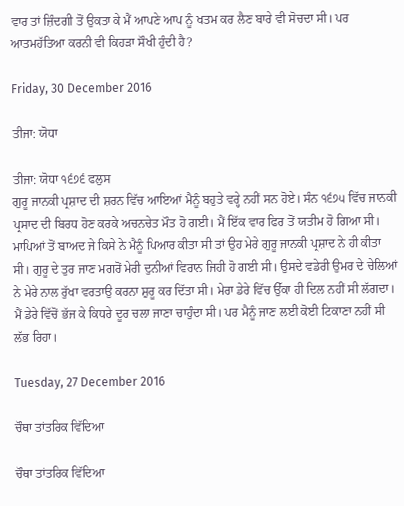ਵਾਰ ਤਾਂ ਜ਼ਿੰਦਗੀ ਤੋਂ ਉਕਤਾ ਕੇ ਮੈਂ ਆਪਣੇ ਆਪ ਨੂੰ ਖਤਮ ਕਰ ਲੈਣ ਬਾਰੇ ਵੀ ਸੋਚਦਾ ਸੀ। ਪਰ ਆਤਮਹੱਤਿਆ ਕਰਨੀ ਵੀ ਕਿਹੜਾ ਸੌਖੀ ਹੁੰਦੀ ਹੈ?

Friday, 30 December 2016

ਤੀਜਾ: ਯੋਧਾ

ਤੀਜਾ: ਯੋਧਾ ੧੬੭੬ ਫਲੁਸ
ਗੁਰੂ ਜਾਨਕੀ ਪ੍ਰਸ਼ਾਦ ਦੀ ਸ਼ਰਨ ਵਿੱਚ ਆਇਆਂ ਮੈਨੂੰ ਬਹੁਤੇ ਵਰ੍ਹੇ ਨਹੀਂ ਸਨ ਹੋਏ। ਸੰਨ ੧੬੭੫ ਵਿੱਚ ਜਾਨਕੀ ਪ੍ਰਸਾਦ ਦੀ ਬਿਰਧ ਹੋਣ ਕਰਕੇ ਅਚਨਚੇਤ ਮੌਤ ਹੋ ਗਈ। ਮੈਂ ਇੱਕ ਵਾਰ ਫਿਰ ਤੋਂ ਯਤੀਮ ਹੋ ਗਿਆ ਸੀ। ਮਾਪਿਆਂ ਤੋਂ ਬਾਅਦ ਜੇ ਕਿਸੇ ਨੇ ਮੈਨੂੰ ਪਿਆਰ ਕੀਤਾ ਸੀ ਤਾਂ ਉਹ ਮੇਰੇ ਗੁਰੂ ਜਾਨਕੀ ਪ੍ਰਸ਼ਾਦ ਨੇ ਹੀ ਕੀਤਾ ਸੀ। ਗੁਰੂ ਦੇ ਤੁਰ ਜਾਣ ਮਗਰੋਂ ਮੇਰੀ ਦੁਨੀਆਂ ਵਿਰਾਨ ਜਿਹੀ ਹੋ ਗਈ ਸੀ। ਉਸਦੇ ਵਡੇਰੀ ਉਮਰ ਦੇ ਚੇਲਿਆਂ ਨੇ ਮੇਰੇ ਨਾਲ ਰੁੱਖਾ ਵਰਤਾਉ ਕਰਨਾ ਸ਼ੁਰੂ ਕਰ ਦਿੱਤਾ ਸੀ। ਮੇਰਾ ਡੇਰੇ ਵਿੱਚ ਉੱਕਾ ਹੀ ਦਿਲ ਨਹੀਂ ਸੀ ਲੱਗਦਾ। ਮੈਂ ਡੇਰੇ ਵਿੱਚੋਂ ਭੱਜ ਕੇ ਕਿਧਰੇ ਦੂਰ ਚਲਾ ਜਾਣਾ ਚਾਹੁੰਦਾ ਸੀ। ਪਰ ਮੈਨੂੰ ਜਾਣ ਲਈ ਕੋਈ ਟਿਕਾਣਾ ਨਹੀਂ ਸੀ ਲੱਭ ਰਿਹਾ।

Tuesday, 27 December 2016

ਚੌਥਾ ਤਾਂਤਰਿਕ ਵਿੱਦਿਆ

ਚੌਥਾ ਤਾਂਤਰਿਕ ਵਿੱਦਿਆ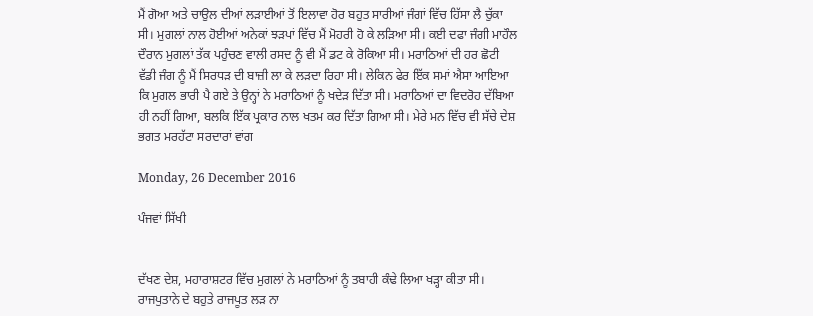ਮੈਂ ਗੋਆ ਅਤੇ ਚਾਉਲ ਦੀਆਂ ਲੜਾਈਆਂ ਤੋਂ ਇਲਾਵਾ ਹੋਰ ਬਹੁਤ ਸਾਰੀਆਂ ਜੰਗਾਂ ਵਿੱਚ ਹਿੱਸਾ ਲੈ ਚੁੱਕਾ ਸੀ। ਮੁਗਲਾਂ ਨਾਲ ਹੋਈਆਂ ਅਨੇਕਾਂ ਝੜਪਾਂ ਵਿੱਚ ਮੈਂ ਮੋਹਰੀ ਹੋ ਕੇ ਲੜਿਆ ਸੀ। ਕਈ ਦਫਾ ਜੰਗੀ ਮਾਹੌਲ ਦੌਰਾਨ ਮੁਗਲਾਂ ਤੱਕ ਪਹੁੰਚਣ ਵਾਲੀ ਰਸਦ ਨੂੰ ਵੀ ਮੈਂ ਡਟ ਕੇ ਰੋਕਿਆ ਸੀ। ਮਰਾਠਿਆਂ ਦੀ ਹਰ ਛੋਟੀ ਵੱਡੀ ਜੰਗ ਨੂੰ ਮੈਂ ਸਿਰਧੜ ਦੀ ਬਾਜ਼ੀ ਲਾ ਕੇ ਲੜਦਾ ਰਿਹਾ ਸੀ। ਲੇਕਿਨ ਫੇਰ ਇੱਕ ਸਮਾਂ ਐਸਾ ਆਇਆ ਕਿ ਮੁਗਲ ਭਾਰੀ ਪੈ ਗਏ ਤੇ ਉਨ੍ਹਾਂ ਨੇ ਮਰਾਠਿਆਂ ਨੂੰ ਖਦੇੜ ਦਿੱਤਾ ਸੀ। ਮਰਾਠਿਆਂ ਦਾ ਵਿਦਰੋਹ ਦੱਬਿਆ ਹੀ ਨਹੀਂ ਗਿਆ, ਬਲਕਿ ਇੱਕ ਪ੍ਰਕਾਰ ਨਾਲ ਖਤਮ ਕਰ ਦਿੱਤਾ ਗਿਆ ਸੀ। ਮੇਰੇ ਮਨ ਵਿੱਚ ਵੀ ਸੱਚੇ ਦੇਸ਼ ਭਗਤ ਮਰਹੱਟਾ ਸਰਦਾਰਾਂ ਵਾਂਗ

Monday, 26 December 2016

ਪੰਜਵਾਂ ਸਿੱਖੀ


ਦੱਖਣ ਦੇਸ਼, ਮਹਾਰਾਸ਼ਟਰ ਵਿੱਚ ਮੁਗਲਾਂ ਨੇ ਮਰਾਠਿਆਂ ਨੂੰ ਤਬਾਹੀ ਕੰਢੇ ਲਿਆ ਖੜ੍ਹਾ ਕੀਤਾ ਸੀ। ਰਾਜਪੁਤਾਨੇ ਦੇ ਬਹੁਤੇ ਰਾਜਪੂਤ ਲੜ ਨਾ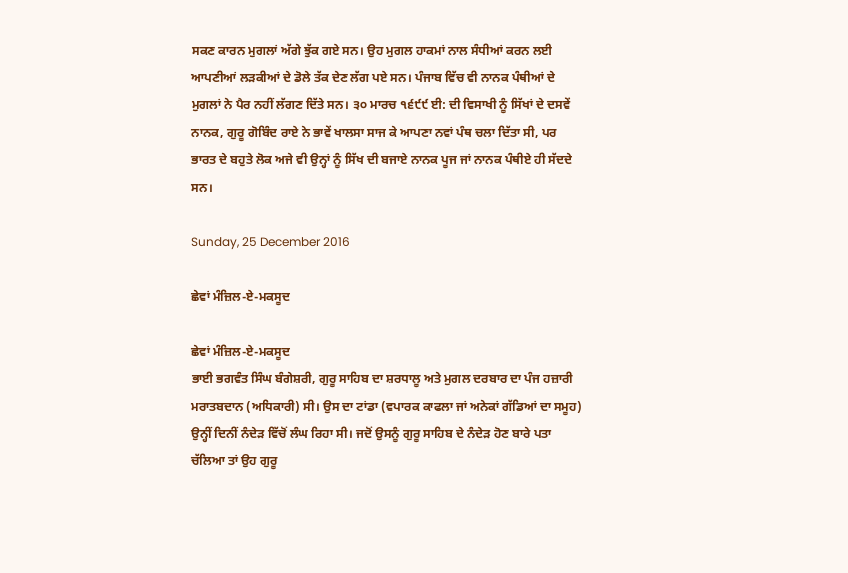ਸਕਣ ਕਾਰਨ ਮੁਗਲਾਂ ਅੱਗੇ ਝੁੱਕ ਗਏ ਸਨ। ਉਹ ਮੁਗਲ ਹਾਕਮਾਂ ਨਾਲ ਸੰਧੀਆਂ ਕਰਨ ਲਈ ਆਪਣੀਆਂ ਲੜਕੀਆਂ ਦੇ ਡੋਲੇ ਤੱਕ ਦੇਣ ਲੱਗ ਪਏ ਸਨ। ਪੰਜਾਬ ਵਿੱਚ ਵੀ ਨਾਨਕ ਪੰਥੀਆਂ ਦੇ ਮੁਗਲਾਂ ਨੇ ਪੈਰ ਨਹੀਂ ਲੱਗਣ ਦਿੱਤੇ ਸਨ। ੩੦ ਮਾਰਚ ੧੬੯੯ ਈ: ਦੀ ਵਿਸਾਖੀ ਨੂੰ ਸਿੱਖਾਂ ਦੇ ਦਸਵੇਂ ਨਾਨਕ, ਗੁਰੂ ਗੋਬਿੰਦ ਰਾਏ ਨੇ ਭਾਵੇਂ ਖਾਲਸਾ ਸਾਜ ਕੇ ਆਪਣਾ ਨਵਾਂ ਪੰਥ ਚਲਾ ਦਿੱਤਾ ਸੀ, ਪਰ ਭਾਰਤ ਦੇ ਬਹੁਤੇ ਲੋਕ ਅਜੇ ਵੀ ਉਨ੍ਹਾਂ ਨੂੰ ਸਿੱਖ ਦੀ ਬਜਾਏ ਨਾਨਕ ਪੂਜ ਜਾਂ ਨਾਨਕ ਪੰਥੀਏ ਹੀ ਸੱਦਦੇ ਸਨ।

Sunday, 25 December 2016

ਛੇਵਾਂ ਮੰਜ਼ਿਲ-ਏ-ਮਕਸੂਦ

ਛੇਵਾਂ ਮੰਜ਼ਿਲ-ਏ-ਮਕਸੂਦ
ਭਾਈ ਭਗਵੰਤ ਸਿੰਘ ਬੰਗੇਸ਼ਰੀ, ਗੁਰੂ ਸਾਹਿਬ ਦਾ ਸ਼ਰਧਾਲੂ ਅਤੇ ਮੁਗਲ ਦਰਬਾਰ ਦਾ ਪੰਜ ਹਜ਼ਾਰੀ ਮਰਾਤਬਦਾਨ (ਅਧਿਕਾਰੀ) ਸੀ। ਉਸ ਦਾ ਟਾਂਡਾ (ਵਪਾਰਕ ਕਾਫਲਾ ਜਾਂ ਅਨੇਕਾਂ ਗੱਡਿਆਂ ਦਾ ਸਮੂਹ) ਉਨ੍ਹੀਂ ਦਿਨੀਂ ਨੰਦੇੜ ਵਿੱਚੋਂ ਲੰਘ ਰਿਹਾ ਸੀ। ਜਦੋਂ ਉਸਨੂੰ ਗੁਰੂ ਸਾਹਿਬ ਦੇ ਨੰਦੇੜ ਹੋਣ ਬਾਰੇ ਪਤਾ ਚੱਲਿਆ ਤਾਂ ਉਹ ਗੁਰੂ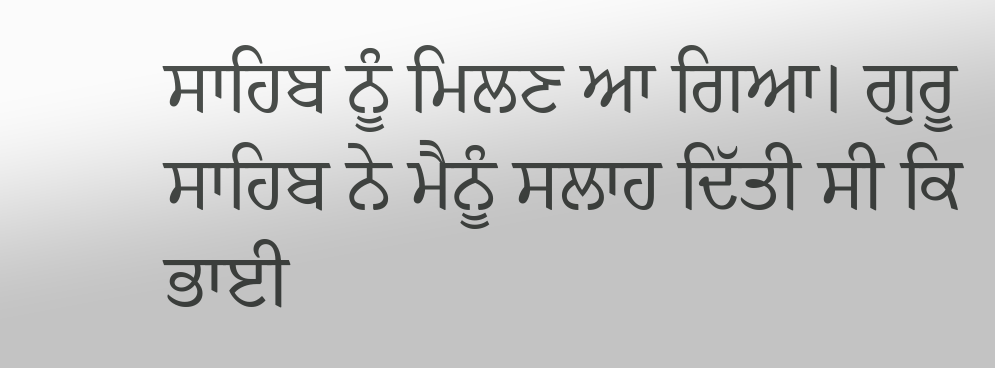ਸਾਹਿਬ ਨੂੰ ਮਿਲਣ ਆ ਗਿਆ। ਗੁਰੂ ਸਾਹਿਬ ਨੇ ਮੈਨੂੰ ਸਲਾਹ ਦਿੱਤੀ ਸੀ ਕਿ ਭਾਈ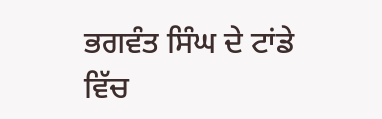ਭਗਵੰਤ ਸਿੰਘ ਦੇ ਟਾਂਡੇ ਵਿੱਚ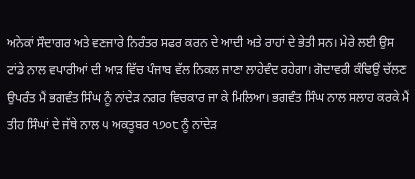ਅਨੇਕਾਂ ਸੌਦਾਗਰ ਅਤੇ ਵਣਜਾਰੇ ਨਿਰੰਤਰ ਸਫਰ ਕਰਨ ਦੇ ਆਦੀ ਅਤੇ ਰਾਹਾਂ ਦੇ ਭੇਤੀ ਸਨ। ਮੇਰੇ ਲਈ ਉਸ ਟਾਂਡੇ ਨਾਲ ਵਪਾਰੀਆਂ ਦੀ ਆੜ ਵਿੱਚ ਪੰਜਾਬ ਵੱਲ ਨਿਕਲ ਜਾਣਾ ਲਾਹੇਵੰਦ ਰਹੇਗਾ। ਗੋਦਾਵਰੀ ਕੰਢਿਉਂ ਚੱਲਣ ਉਪਰੰਤ ਮੈਂ ਭਗਵੰਤ ਸਿੰਘ ਨੂੰ ਨਾਂਦੇੜ ਨਗਰ ਵਿਚਕਾਰ ਜਾ ਕੇ ਮਿਲਿਆ। ਭਗਵੰਤ ਸਿੰਘ ਨਾਲ ਸਲਾਹ ਕਰਕੇ ਮੈਂ ਤੀਹ ਸਿੰਘਾਂ ਦੇ ਜੱਥੇ ਨਾਲ ੫ ਅਕਤੂਬਰ ੧੭੦੮ ਨੂੰ ਨਾਂਦੇੜ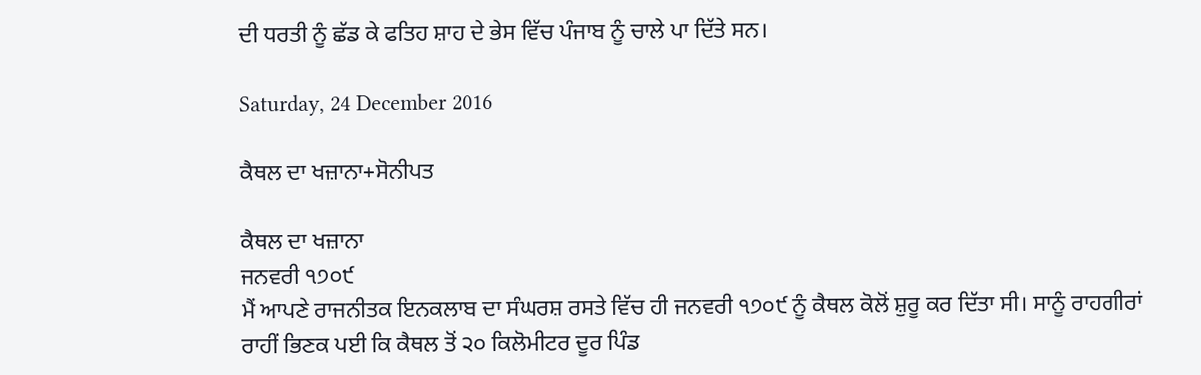ਦੀ ਧਰਤੀ ਨੂੰ ਛੱਡ ਕੇ ਫਤਿਹ ਸ਼ਾਹ ਦੇ ਭੇਸ ਵਿੱਚ ਪੰਜਾਬ ਨੂੰ ਚਾਲੇ ਪਾ ਦਿੱਤੇ ਸਨ।

Saturday, 24 December 2016

ਕੈਥਲ ਦਾ ਖਜ਼ਾਨਾ+ਸੋਨੀਪਤ

ਕੈਥਲ ਦਾ ਖਜ਼ਾਨਾ
ਜਨਵਰੀ ੧੭੦੯
ਮੈਂ ਆਪਣੇ ਰਾਜਨੀਤਕ ਇਨਕਲਾਬ ਦਾ ਸੰਘਰਸ਼ ਰਸਤੇ ਵਿੱਚ ਹੀ ਜਨਵਰੀ ੧੭੦੯ ਨੂੰ ਕੈਥਲ ਕੋਲੋਂ ਸ਼ੁਰੂ ਕਰ ਦਿੱਤਾ ਸੀ। ਸਾਨੂੰ ਰਾਹਗੀਰਾਂ ਰਾਹੀਂ ਭਿਣਕ ਪਈ ਕਿ ਕੈਥਲ ਤੋਂ ੨੦ ਕਿਲੋਮੀਟਰ ਦੂਰ ਪਿੰਡ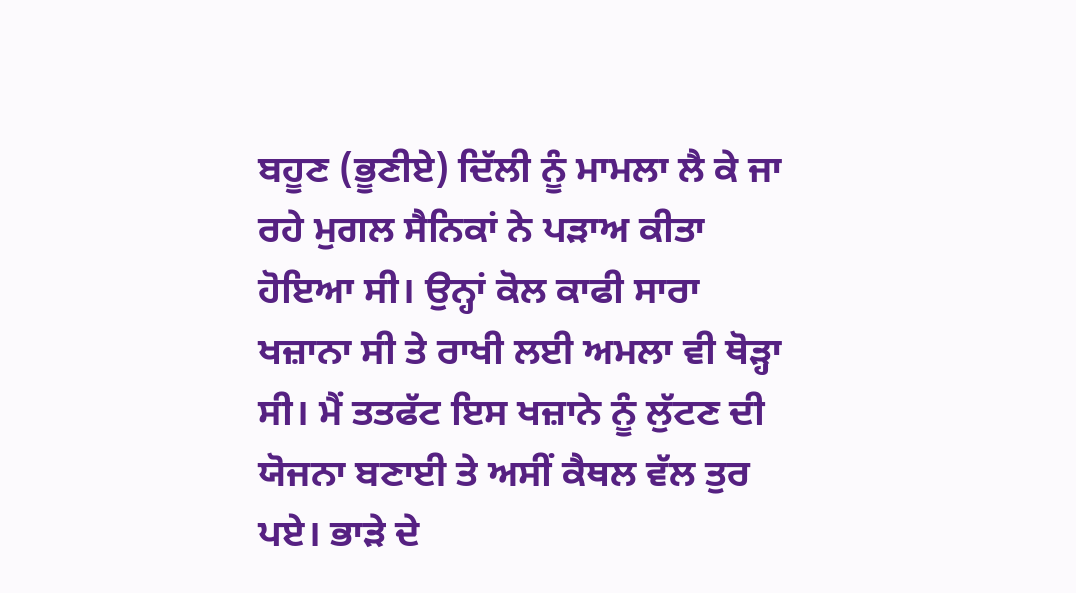ਬਹੂਣ (ਭੂਣੀਏ) ਦਿੱਲੀ ਨੂੰ ਮਾਮਲਾ ਲੈ ਕੇ ਜਾ ਰਹੇ ਮੁਗਲ ਸੈਨਿਕਾਂ ਨੇ ਪੜਾਅ ਕੀਤਾ ਹੋਇਆ ਸੀ। ਉਨ੍ਹਾਂ ਕੋਲ ਕਾਫੀ ਸਾਰਾ ਖਜ਼ਾਨਾ ਸੀ ਤੇ ਰਾਖੀ ਲਈ ਅਮਲਾ ਵੀ ਥੋੜ੍ਹਾ ਸੀ। ਮੈਂ ਤਤਫੱਟ ਇਸ ਖਜ਼ਾਨੇ ਨੂੰ ਲੁੱਟਣ ਦੀ ਯੋਜਨਾ ਬਣਾਈ ਤੇ ਅਸੀਂ ਕੈਥਲ ਵੱਲ ਤੁਰ ਪਏ। ਭਾੜੇ ਦੇ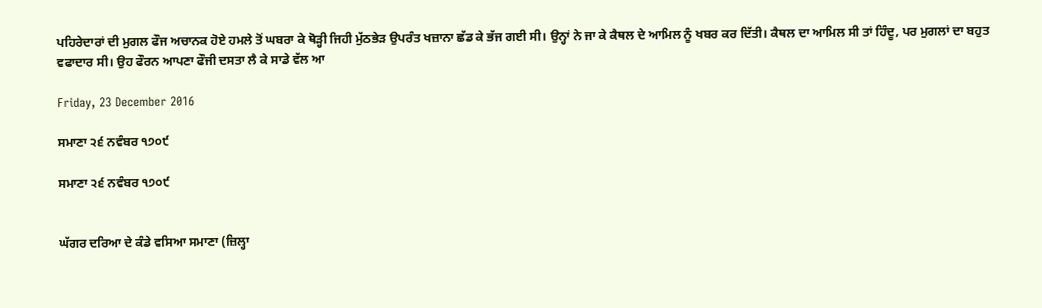ਪਹਿਰੇਦਾਰਾਂ ਦੀ ਮੁਗਲ ਫੌਜ ਅਚਾਨਕ ਹੋਏ ਹਮਲੇ ਤੋਂ ਘਬਰਾ ਕੇ ਥੋੜ੍ਹੀ ਜਿਹੀ ਮੁੱਠਭੇੜ ਉਪਰੰਤ ਖਜ਼ਾਨਾ ਛੱਡ ਕੇ ਭੱਜ ਗਈ ਸੀ। ਉਨ੍ਹਾਂ ਨੇ ਜਾ ਕੇ ਕੈਥਲ ਦੇ ਆਮਿਲ ਨੂੰ ਖਬਰ ਕਰ ਦਿੱਤੀ। ਕੈਥਲ ਦਾ ਆਮਿਲ ਸੀ ਤਾਂ ਹਿੰਦੂ, ਪਰ ਮੁਗਲਾਂ ਦਾ ਬਹੁਤ ਵਫਾਦਾਰ ਸੀ। ਉਹ ਫੌਰਨ ਆਪਣਾ ਫੌਜੀ ਦਸਤਾ ਲੈ ਕੇ ਸਾਡੇ ਵੱਲ ਆ

Friday, 23 December 2016

ਸਮਾਣਾ ੨੬ ਨਵੰਬਰ ੧੭੦੯

ਸਮਾਣਾ ੨੬ ਨਵੰਬਰ ੧੭੦੯


ਘੱਗਰ ਦਰਿਆ ਦੇ ਕੰਡੇ ਵਸਿਆ ਸਮਾਣਾ (ਜ਼ਿਲ੍ਹਾ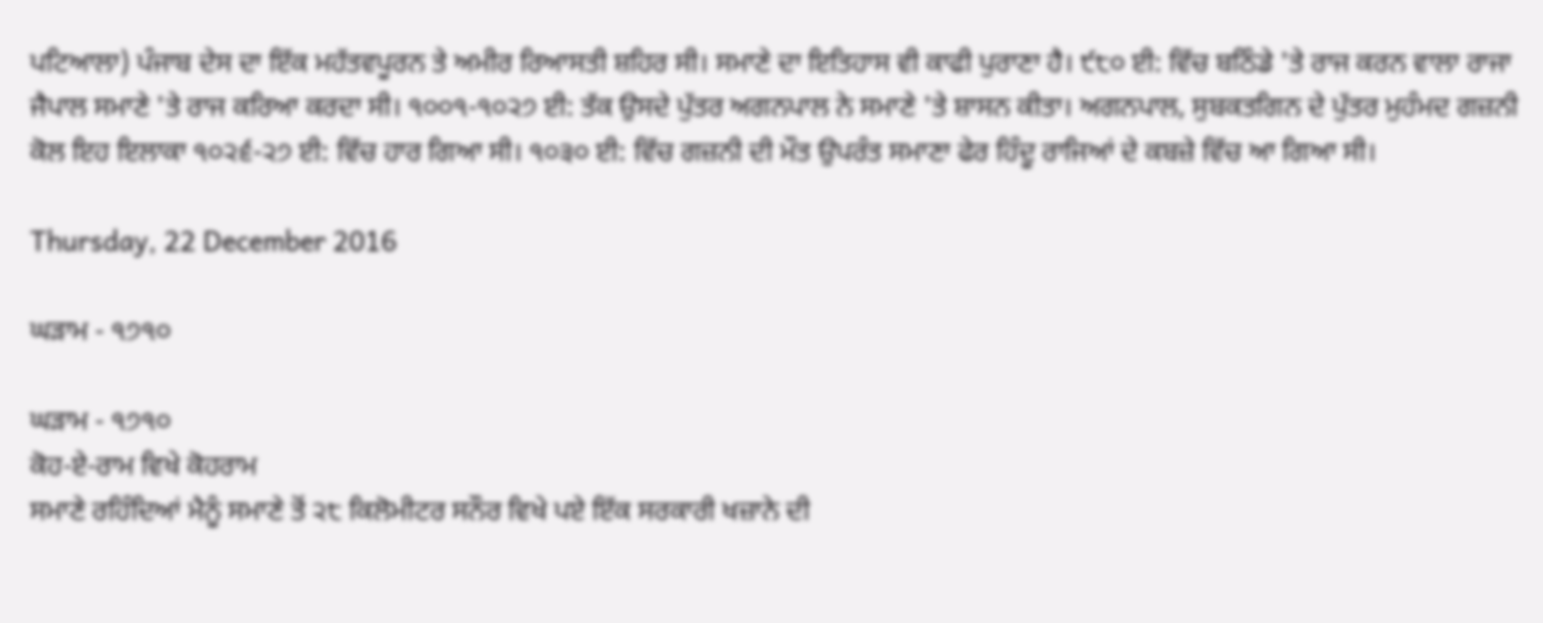ਪਟਿਆਲਾ) ਪੰਜਾਬ ਦੇਸ ਦਾ ਇੱਕ ਮਹੱਤਵਪੂਰਨ ਤੇ ਅਮੀਰ ਰਿਆਸਤੀ ਸ਼ਹਿਰ ਸੀ। ਸਮਾਣੇ ਦਾ ਇਤਿਹਾਸ ਵੀ ਕਾਫੀ ਪੁਰਾਣਾ ਹੈ। ੯੮੦ ਈ: ਵਿੱਚ ਬਠਿੰਡੇ 'ਤੇ ਰਾਜ ਕਰਨ ਵਾਲਾ ਰਾਜਾ ਜੈਪਾਲ ਸਮਾਣੇ 'ਤੇ ਰਾਜ ਕਰਿਆ ਕਰਦਾ ਸੀ। ੧੦੦੧-੧੦੨੭ ਈ: ਤੱਕ ਉਸਦੇ ਪੁੱਤਰ ਅਗਨਪਾਲ ਨੇ ਸਮਾਣੇ 'ਤੇ ਸ਼ਾਸਨ ਕੀਤਾ। ਅਗਨਪਾਲ, ਸੁਬਕਤਗਿਨ ਦੇ ਪੁੱਤਰ ਮੁਹੰਮਦ ਗਜ਼ਨੀ ਕੋਲ ਇਹ ਇਲਾਕਾ ੧੦੨੬-੨੭ ਈ: ਵਿੱਚ ਹਾਰ ਗਿਆ ਸੀ। ੧੦੩੦ ਈ: ਵਿੱਚ ਗਜ਼ਨੀ ਦੀ ਮੌਤ ਉਪਰੰਤ ਸਮਾਣਾ ਫੇਰ ਹਿੰਦੂ ਰਾਜਿਆਂ ਦੇ ਕਬਜ਼ੇ ਵਿੱਚ ਆ ਗਿਆ ਸੀ।

Thursday, 22 December 2016

ਘੜਾਮ - ੧੭੧੦

ਘੜਾਮ - ੧੭੧੦
ਕੋਹ-ਏ-ਰਾਮ ਵਿਖੇ ਕੋਹਰਾਮ
ਸਮਾਣੇ ਰਹਿੰਦਿਆਂ ਮੈਨੂੰ ਸਮਾਣੇ ਤੋਂ ੨੮ ਕਿਲੋਮੀਟਰ ਸਨੌਰ ਵਿਖੇ ਪਏ ਇੱਕ ਸਰਕਾਰੀ ਖਜ਼ਾਨੇ ਦੀ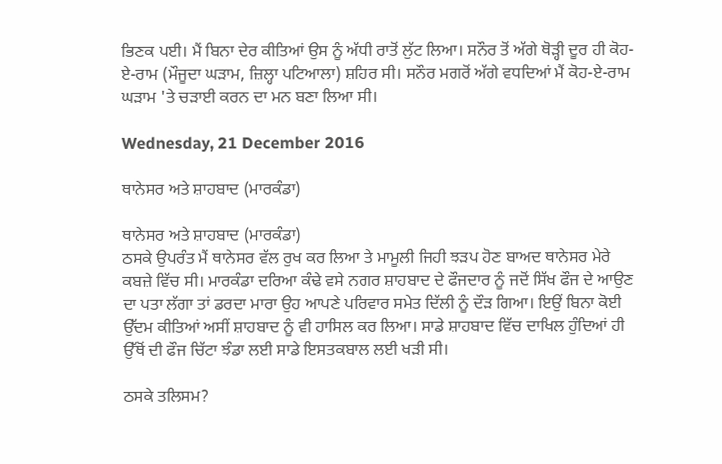ਭਿਣਕ ਪਈ। ਮੈਂ ਬਿਨਾ ਦੇਰ ਕੀਤਿਆਂ ਉਸ ਨੂੰ ਅੱਧੀ ਰਾਤੋਂ ਲੁੱਟ ਲਿਆ। ਸਨੌਰ ਤੋਂ ਅੱਗੇ ਥੋੜ੍ਹੀ ਦੂਰ ਹੀ ਕੋਹ-ਏ-ਰਾਮ (ਮੌਜੂਦਾ ਘੜਾਮ, ਜ਼ਿਲ੍ਹਾ ਪਟਿਆਲਾ) ਸ਼ਹਿਰ ਸੀ। ਸਨੌਰ ਮਗਰੋਂ ਅੱਗੇ ਵਧਦਿਆਂ ਮੈਂ ਕੋਹ-ਏ-ਰਾਮ ਘੜਾਮ 'ਤੇ ਚੜਾਈ ਕਰਨ ਦਾ ਮਨ ਬਣਾ ਲਿਆ ਸੀ।

Wednesday, 21 December 2016

ਥਾਨੇਸਰ ਅਤੇ ਸ਼ਾਹਬਾਦ (ਮਾਰਕੰਡਾ)

ਥਾਨੇਸਰ ਅਤੇ ਸ਼ਾਹਬਾਦ (ਮਾਰਕੰਡਾ)
ਠਸਕੇ ਉਪਰੰਤ ਮੈਂ ਥਾਨੇਸਰ ਵੱਲ ਰੁਖ ਕਰ ਲਿਆ ਤੇ ਮਾਮੂਲੀ ਜਿਹੀ ਝੜਪ ਹੋਣ ਬਾਅਦ ਥਾਨੇਸਰ ਮੇਰੇ ਕਬਜ਼ੇ ਵਿੱਚ ਸੀ। ਮਾਰਕੰਡਾ ਦਰਿਆ ਕੰਢੇ ਵਸੇ ਨਗਰ ਸ਼ਾਹਬਾਦ ਦੇ ਫੌਜਦਾਰ ਨੂੰ ਜਦੋਂ ਸਿੱਖ ਫੌਜ ਦੇ ਆਉਣ ਦਾ ਪਤਾ ਲੱਗਾ ਤਾਂ ਡਰਦਾ ਮਾਰਾ ਉਹ ਆਪਣੇ ਪਰਿਵਾਰ ਸਮੇਤ ਦਿੱਲੀ ਨੂੰ ਦੌੜ ਗਿਆ। ਇਉਂ ਬਿਨਾ ਕੋਈ ਉੱਦਮ ਕੀਤਿਆਂ ਅਸੀਂ ਸ਼ਾਹਬਾਦ ਨੂੰ ਵੀ ਹਾਸਿਲ ਕਰ ਲਿਆ। ਸਾਡੇ ਸ਼ਾਹਬਾਦ ਵਿੱਚ ਦਾਖਿਲ ਹੁੰਦਿਆਂ ਹੀ ਉੱਥੋਂ ਦੀ ਫੌਜ ਚਿੱਟਾ ਝੰਡਾ ਲਈ ਸਾਡੇ ਇਸਤਕਬਾਲ ਲਈ ਖੜੀ ਸੀ।

ਠਸਕੇ ਤਲਿਸਮ?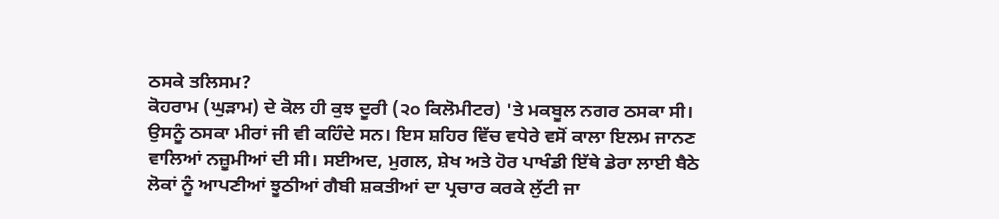ਠਸਕੇ ਤਲਿਸਮ?
ਕੋਹਰਾਮ (ਘੁੜਾਮ) ਦੇ ਕੋਲ ਹੀ ਕੁਝ ਦੂਰੀ (੨੦ ਕਿਲੋਮੀਟਰ) 'ਤੇ ਮਕਬੂਲ ਨਗਰ ਠਸਕਾ ਸੀ। ਉਸਨੂੰ ਠਸਕਾ ਮੀਰਾਂ ਜੀ ਵੀ ਕਹਿੰਦੇ ਸਨ। ਇਸ ਸ਼ਹਿਰ ਵਿੱਚ ਵਧੇਰੇ ਵਸੋਂ ਕਾਲਾ ਇਲਮ ਜਾਨਣ ਵਾਲਿਆਂ ਨਜ਼ੂਮੀਆਂ ਦੀ ਸੀ। ਸਈਅਦ, ਮੁਗਲ, ਸ਼ੇਖ ਅਤੇ ਹੋਰ ਪਾਖੰਡੀ ਇੱਥੇ ਡੇਰਾ ਲਾਈ ਬੈਠੇ ਲੋਕਾਂ ਨੂੰ ਆਪਣੀਆਂ ਝੂਠੀਆਂ ਗੈਬੀ ਸ਼ਕਤੀਆਂ ਦਾ ਪ੍ਰਚਾਰ ਕਰਕੇ ਲੁੱਟੀ ਜਾ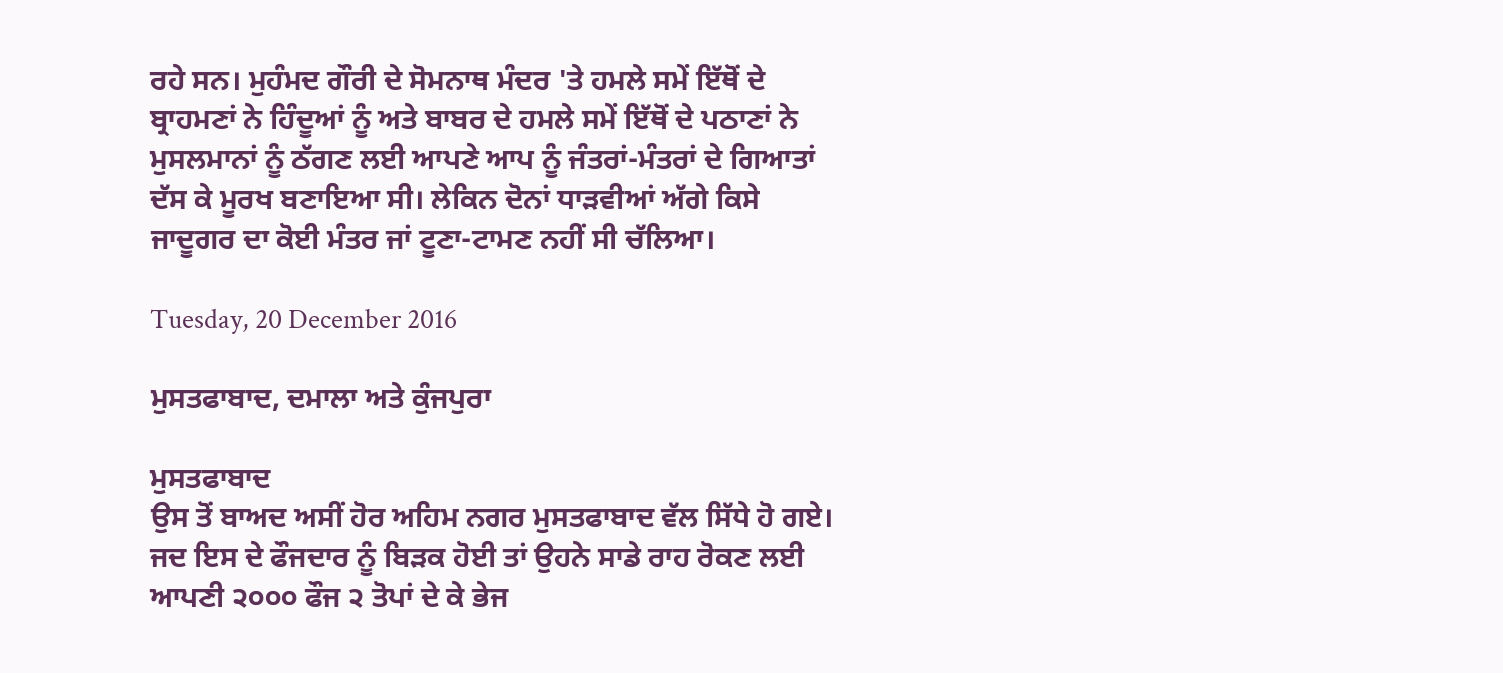ਰਹੇ ਸਨ। ਮੁਹੰਮਦ ਗੌਰੀ ਦੇ ਸੋਮਨਾਥ ਮੰਦਰ 'ਤੇ ਹਮਲੇ ਸਮੇਂ ਇੱਥੋਂ ਦੇ ਬ੍ਰਾਹਮਣਾਂ ਨੇ ਹਿੰਦੂਆਂ ਨੂੰ ਅਤੇ ਬਾਬਰ ਦੇ ਹਮਲੇ ਸਮੇਂ ਇੱਥੋਂ ਦੇ ਪਠਾਣਾਂ ਨੇ ਮੁਸਲਮਾਨਾਂ ਨੂੰ ਠੱਗਣ ਲਈ ਆਪਣੇ ਆਪ ਨੂੰ ਜੰਤਰਾਂ-ਮੰਤਰਾਂ ਦੇ ਗਿਆਤਾਂ ਦੱਸ ਕੇ ਮੂਰਖ ਬਣਾਇਆ ਸੀ। ਲੇਕਿਨ ਦੋਨਾਂ ਧਾੜਵੀਆਂ ਅੱਗੇ ਕਿਸੇ ਜਾਦੂਗਰ ਦਾ ਕੋਈ ਮੰਤਰ ਜਾਂ ਟੂਣਾ-ਟਾਮਣ ਨਹੀਂ ਸੀ ਚੱਲਿਆ।

Tuesday, 20 December 2016

ਮੁਸਤਫਾਬਾਦ, ਦਮਾਲਾ ਅਤੇ ਕੁੰਜਪੁਰਾ

ਮੁਸਤਫਾਬਾਦ
ਉਸ ਤੋਂ ਬਾਅਦ ਅਸੀਂ ਹੋਰ ਅਹਿਮ ਨਗਰ ਮੁਸਤਫਾਬਾਦ ਵੱਲ ਸਿੱਧੇ ਹੋ ਗਏ। ਜਦ ਇਸ ਦੇ ਫੌਜਦਾਰ ਨੂੰ ਬਿੜਕ ਹੋਈ ਤਾਂ ਉਹਨੇ ਸਾਡੇ ਰਾਹ ਰੋਕਣ ਲਈ ਆਪਣੀ ੨੦੦੦ ਫੌਜ ੨ ਤੋਪਾਂ ਦੇ ਕੇ ਭੇਜ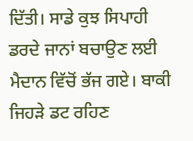ਦਿੱਤੀ। ਸਾਡੇ ਕੁਝ ਸਿਪਾਹੀ ਡਰਦੇ ਜਾਨਾਂ ਬਚਾਉਣ ਲਈ ਮੈਦਾਨ ਵਿੱਚੋਂ ਭੱਜ ਗਏ। ਬਾਕੀ ਜਿਹੜੇ ਡਟ ਰਹਿਣ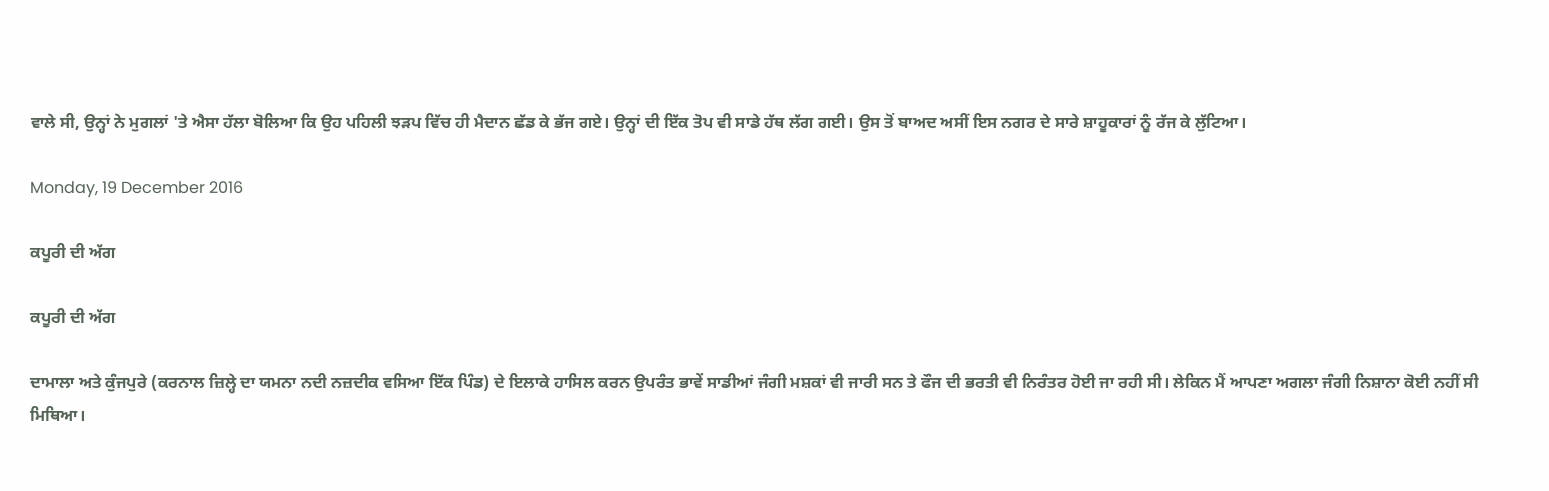ਵਾਲੇ ਸੀ, ਉਨ੍ਹਾਂ ਨੇ ਮੁਗਲਾਂ 'ਤੇ ਐਸਾ ਹੱਲਾ ਬੋਲਿਆ ਕਿ ਉਹ ਪਹਿਲੀ ਝੜਪ ਵਿੱਚ ਹੀ ਮੈਦਾਨ ਛੱਡ ਕੇ ਭੱਜ ਗਏ। ਉਨ੍ਹਾਂ ਦੀ ਇੱਕ ਤੋਪ ਵੀ ਸਾਡੇ ਹੱਥ ਲੱਗ ਗਈ। ਉਸ ਤੋਂ ਬਾਅਦ ਅਸੀਂ ਇਸ ਨਗਰ ਦੇ ਸਾਰੇ ਸ਼ਾਹੂਕਾਰਾਂ ਨੂੰ ਰੱਜ ਕੇ ਲੁੱਟਿਆ।

Monday, 19 December 2016

ਕਪੂਰੀ ਦੀ ਅੱਗ

ਕਪੂਰੀ ਦੀ ਅੱਗ

ਦਾਮਾਲਾ ਅਤੇ ਕੁੰਜਪੁਰੇ (ਕਰਨਾਲ ਜ਼ਿਲ੍ਹੇ ਦਾ ਯਮਨਾ ਨਦੀ ਨਜ਼ਦੀਕ ਵਸਿਆ ਇੱਕ ਪਿੰਡ) ਦੇ ਇਲਾਕੇ ਹਾਸਿਲ ਕਰਨ ਉਪਰੰਤ ਭਾਵੇਂ ਸਾਡੀਆਂ ਜੰਗੀ ਮਸ਼ਕਾਂ ਵੀ ਜਾਰੀ ਸਨ ਤੇ ਫੌਜ ਦੀ ਭਰਤੀ ਵੀ ਨਿਰੰਤਰ ਹੋਈ ਜਾ ਰਹੀ ਸੀ। ਲੇਕਿਨ ਮੈਂ ਆਪਣਾ ਅਗਲਾ ਜੰਗੀ ਨਿਸ਼ਾਨਾ ਕੋਈ ਨਹੀਂ ਸੀ ਮਿਥਿਆ।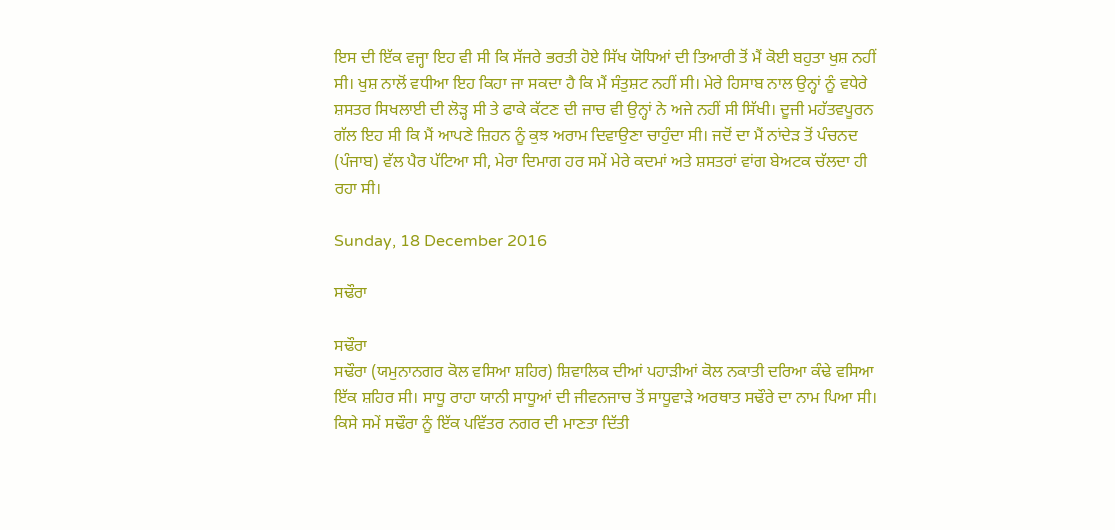ਇਸ ਦੀ ਇੱਕ ਵਜ੍ਹਾ ਇਹ ਵੀ ਸੀ ਕਿ ਸੱਜਰੇ ਭਰਤੀ ਹੋਏ ਸਿੱਖ ਯੋਧਿਆਂ ਦੀ ਤਿਆਰੀ ਤੋਂ ਮੈਂ ਕੋਈ ਬਹੁਤਾ ਖੁਸ਼ ਨਹੀਂ ਸੀ। ਖੁਸ਼ ਨਾਲੋਂ ਵਧੀਆ ਇਹ ਕਿਹਾ ਜਾ ਸਕਦਾ ਹੈ ਕਿ ਮੈਂ ਸੰਤੁਸ਼ਟ ਨਹੀਂ ਸੀ। ਮੇਰੇ ਹਿਸਾਬ ਨਾਲ ਉਨ੍ਹਾਂ ਨੂੰ ਵਧੇਰੇ ਸ਼ਸਤਰ ਸਿਖਲਾਈ ਦੀ ਲੋੜ੍ਹ ਸੀ ਤੇ ਫਾਕੇ ਕੱਟਣ ਦੀ ਜਾਚ ਵੀ ਉਨ੍ਹਾਂ ਨੇ ਅਜੇ ਨਹੀਂ ਸੀ ਸਿੱਖੀ। ਦੂਜੀ ਮਹੱਤਵਪੂਰਨ ਗੱਲ ਇਹ ਸੀ ਕਿ ਮੈਂ ਆਪਣੇ ਜ਼ਿਹਨ ਨੂੰ ਕੁਝ ਅਰਾਮ ਦਿਵਾਉਣਾ ਚਾਹੁੰਦਾ ਸੀ। ਜਦੋਂ ਦਾ ਮੈਂ ਨਾਂਦੇੜ ਤੋਂ ਪੰਚਨਦ (ਪੰਜਾਬ) ਵੱਲ ਪੈਰ ਪੱਟਿਆ ਸੀ, ਮੇਰਾ ਦਿਮਾਗ ਹਰ ਸਮੇਂ ਮੇਰੇ ਕਦਮਾਂ ਅਤੇ ਸ਼ਸਤਰਾਂ ਵਾਂਗ ਬੇਅਟਕ ਚੱਲਦਾ ਹੀ ਰਹਾ ਸੀ।

Sunday, 18 December 2016

ਸਢੌਰਾ

ਸਢੌਰਾ
ਸਢੌਰਾ (ਯਮੁਨਾਨਗਰ ਕੋਲ ਵਸਿਆ ਸ਼ਹਿਰ) ਸ਼ਿਵਾਲਿਕ ਦੀਆਂ ਪਹਾੜੀਆਂ ਕੋਲ ਨਕਾਤੀ ਦਰਿਆ ਕੰਢੇ ਵਸਿਆ ਇੱਕ ਸ਼ਹਿਰ ਸੀ। ਸਾਧੂ ਰਾਹਾ ਯਾਨੀ ਸਾਧੂਆਂ ਦੀ ਜੀਵਨਜਾਚ ਤੋਂ ਸਾਧੂਵਾੜੇ ਅਰਥਾਤ ਸਢੌਰੇ ਦਾ ਨਾਮ ਪਿਆ ਸੀ। ਕਿਸੇ ਸਮੇਂ ਸਢੌਰਾ ਨੂੰ ਇੱਕ ਪਵਿੱਤਰ ਨਗਰ ਦੀ ਮਾਣਤਾ ਦਿੱਤੀ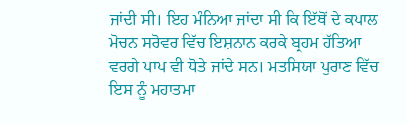ਜਾਂਦੀ ਸੀ। ਇਹ ਮੰਨਿਆ ਜਾਂਦਾ ਸੀ ਕਿ ਇੱਥੋਂ ਦੇ ਕਪਾਲ ਮੋਚਨ ਸਰੋਵਰ ਵਿੱਚ ਇਸ਼ਨਾਨ ਕਰਕੇ ਬ੍ਰਹਮ ਹੱਤਿਆ ਵਰਗੇ ਪਾਪ ਵੀ ਧੋਤੇ ਜਾਂਦੇ ਸਨ। ਮਤਸਿਯਾ ਪੁਰਾਣ ਵਿੱਚ ਇਸ ਨੂੰ ਮਹਾਤਮਾ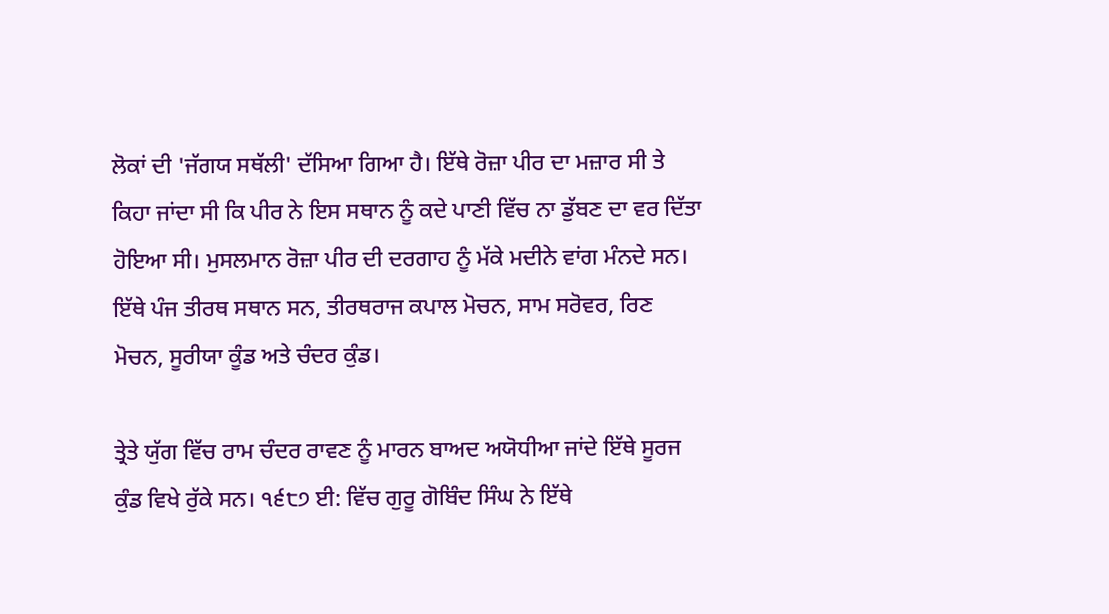ਲੋਕਾਂ ਦੀ 'ਜੱਗਯ ਸਥੱਲੀ' ਦੱਸਿਆ ਗਿਆ ਹੈ। ਇੱਥੇ ਰੋਜ਼ਾ ਪੀਰ ਦਾ ਮਜ਼ਾਰ ਸੀ ਤੇ ਕਿਹਾ ਜਾਂਦਾ ਸੀ ਕਿ ਪੀਰ ਨੇ ਇਸ ਸਥਾਨ ਨੂੰ ਕਦੇ ਪਾਣੀ ਵਿੱਚ ਨਾ ਡੁੱਬਣ ਦਾ ਵਰ ਦਿੱਤਾ ਹੋਇਆ ਸੀ। ਮੁਸਲਮਾਨ ਰੋਜ਼ਾ ਪੀਰ ਦੀ ਦਰਗਾਹ ਨੂੰ ਮੱਕੇ ਮਦੀਨੇ ਵਾਂਗ ਮੰਨਦੇ ਸਨ। ਇੱਥੇ ਪੰਜ ਤੀਰਥ ਸਥਾਨ ਸਨ, ਤੀਰਥਰਾਜ ਕਪਾਲ ਮੋਚਨ, ਸਾਮ ਸਰੋਵਰ, ਰਿਣ ਮੋਚਨ, ਸੂਰੀਯਾ ਕੂੰਡ ਅਤੇ ਚੰਦਰ ਕੁੰਡ।

ਤ੍ਰੇਤੇ ਯੁੱਗ ਵਿੱਚ ਰਾਮ ਚੰਦਰ ਰਾਵਣ ਨੂੰ ਮਾਰਨ ਬਾਅਦ ਅਯੋਧੀਆ ਜਾਂਦੇ ਇੱਥੇ ਸੂਰਜ ਕੁੰਡ ਵਿਖੇ ਰੁੱਕੇ ਸਨ। ੧੬੮੭ ਈ: ਵਿੱਚ ਗੁਰੂ ਗੋਬਿੰਦ ਸਿੰਘ ਨੇ ਇੱਥੇ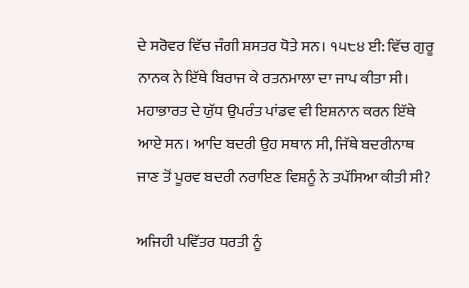ਦੇ ਸਰੋਵਰ ਵਿੱਚ ਜੰਗੀ ਸ਼ਸਤਰ ਧੋਤੇ ਸਨ। ੧੫੮੪ ਈ: ਵਿੱਚ ਗੁਰੂ ਨਾਨਕ ਨੇ ਇੱਥੇ ਬਿਰਾਜ ਕੇ ਰਤਨਮਾਲਾ ਦਾ ਜਾਪ ਕੀਤਾ ਸੀ। ਮਹਾਭਾਰਤ ਦੇ ਯੁੱਧ ਉਪਰੰਤ ਪਾਂਡਵ ਵੀ ਇਸ਼ਨਾਨ ਕਰਨ ਇੱਥੇ ਆਏ ਸਨ। ਆਦਿ ਬਦਰੀ ਉਹ ਸਥਾਨ ਸੀ, ਜਿੱਥੇ ਬਦਰੀਨਾਥ ਜਾਣ ਤੋਂ ਪੂਰਵ ਬਦਰੀ ਨਰਾਇਣ ਵਿਸ਼ਨੂੰ ਨੇ ਤਪੱਸਿਆ ਕੀਤੀ ਸੀ?

ਅਜਿਹੀ ਪਵਿੱਤਰ ਧਰਤੀ ਨੂੰ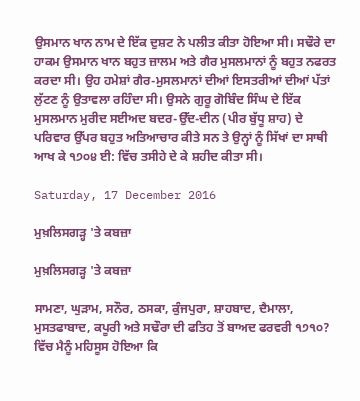ਉਸਮਾਨ ਖਾਨ ਨਾਮ ਦੇ ਇੱਕ ਦੁਸ਼ਟ ਨੇ ਪਲੀਤ ਕੀਤਾ ਹੋਇਆ ਸੀ। ਸਢੌਰੇ ਦਾ ਹਾਕਮ ਉਸਮਾਨ ਖਾਨ ਬਹੁਤ ਜ਼ਾਲਮ ਅਤੇ ਗੈਰ ਮੁਸਲਮਾਨਾਂ ਨੂੰ ਬਹੁਤ ਨਫਰਤ ਕਰਦਾ ਸੀ। ਉਹ ਹਮੇਸ਼ਾਂ ਗੈਰ-ਮੁਸਲਮਾਨਾਂ ਦੀਆਂ ਇਸਤਰੀਆਂ ਦੀਆਂ ਪੱਤਾਂ ਲੁੱਟਣ ਨੂੰ ਉਤਾਵਲਾ ਰਹਿੰਦਾ ਸੀ। ਉਸਨੇ ਗੁਰੂ ਗੋਬਿੰਦ ਸਿੰਘ ਦੇ ਇੱਕ ਮੁਸਲਮਾਨ ਮੁਰੀਦ ਸਈਅਦ ਬਦਰ-ਉੱਦ-ਦੀਨ (ਪੀਰ ਬੁੱਧੂ ਸ਼ਾਹ) ਦੇ ਪਰਿਵਾਰ ਉੱਪਰ ਬਹੁਤ ਅਤਿਆਚਾਰ ਕੀਤੇ ਸਨ ਤੇ ਉਨ੍ਹਾਂ ਨੂੰ ਸਿੱਖਾਂ ਦਾ ਸਾਥੀ ਆਖ ਕੇ ੧੭੦੪ ਈ: ਵਿੱਚ ਤਸੀਹੇ ਦੇ ਕੇ ਸ਼ਹੀਦ ਕੀਤਾ ਸੀ।

Saturday, 17 December 2016

ਮੁਖ਼ਲਿਸਗੜ੍ਹ 'ਤੇ ਕਬਜ਼ਾ

ਮੁਖ਼ਲਿਸਗੜ੍ਹ 'ਤੇ ਕਬਜ਼ਾ

ਸਾਮਣਾ, ਘੁੜਾਮ, ਸਨੌਰ, ਠਸਕਾ, ਕੁੰਜਪੁਰਾ, ਸ਼ਾਹਬਾਦ, ਦੈਮਾਲਾ, ਮੁਸਤਫਾਬਾਦ, ਕਪੂਰੀ ਅਤੇ ਸਢੌਰਾ ਦੀ ਫਤਿਹ ਤੋਂ ਬਾਅਦ ਫਰਵਰੀ ੧੭੧੦? ਵਿੱਚ ਮੈਨੂੰ ਮਹਿਸੂਸ ਹੋਇਆ ਕਿ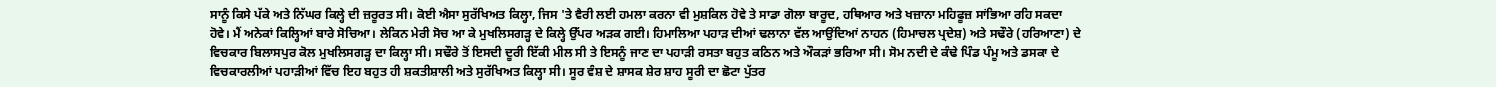ਸਾਨੂੰ ਕਿਸੇ ਪੱਕੇ ਅਤੇ ਨਿੱਘਰ ਕਿਲ੍ਹੇ ਦੀ ਜ਼ਰੂਰਤ ਸੀ। ਕੋਈ ਐਸਾ ਸੁਰੱਖਿਅਤ ਕਿਲ੍ਹਾ, ਜਿਸ 'ਤੇ ਵੈਰੀ ਲਈ ਹਮਲਾ ਕਰਨਾ ਵੀ ਮੁਸ਼ਕਿਲ ਹੋਵੇ ਤੇ ਸਾਡਾ ਗੋਲਾ ਬਾਰੂਦ, ਹਥਿਆਰ ਅਤੇ ਖਜ਼ਾਨਾ ਮਹਿਫੂਜ਼ ਸਾਂਭਿਆ ਰਹਿ ਸਕਦਾ ਹੋਵੇ। ਮੈਂ ਅਨੇਕਾਂ ਕਿਲ੍ਹਿਆਂ ਬਾਰੇ ਸੋਚਿਆ। ਲੇਕਿਨ ਮੇਰੀ ਸੋਚ ਆ ਕੇ ਮੁਖਲਿਸਗੜ੍ਹ ਦੇ ਕਿਲ੍ਹੇ ਉੱਪਰ ਅੜਕ ਗਈ। ਹਿਮਾਲਿਆ ਪਹਾੜ ਦੀਆਂ ਢਲਾਨਾ ਵੱਲ ਆਉਂਦਿਆਂ ਨਾਹਨ (ਹਿਮਾਚਲ ਪ੍ਰਦੇਸ਼) ਅਤੇ ਸਢੌਰੇ (ਹਰਿਆਣਾ) ਦੇ ਵਿਚਕਾਰ ਬਿਲਾਸਪੁਰ ਕੋਲ ਮੁਖਲਿਸਗੜ੍ਹ ਦਾ ਕਿਲ੍ਹਾ ਸੀ। ਸਢੌਰੇ ਤੋਂ ਇਸਦੀ ਦੂਰੀ ਇੱਕੀ ਮੀਲ ਸੀ ਤੇ ਇਸਨੂੰ ਜਾਣ ਦਾ ਪਹਾੜੀ ਰਸਤਾ ਬਹੁਤ ਕਠਿਨ ਅਤੇ ਔਕੜਾਂ ਭਰਿਆ ਸੀ। ਸੋਮ ਨਦੀ ਦੇ ਕੰਢੇ ਪਿੰਡ ਪੰਮੂ ਅਤੇ ਡਸਕਾ ਦੇ ਵਿਚਕਾਰਲੀਆਂ ਪਹਾੜੀਆਂ ਵਿੱਚ ਇਹ ਬਹੁਤ ਹੀ ਸ਼ਕਤੀਸ਼ਾਲੀ ਅਤੇ ਸੁਰੱਖਿਅਤ ਕਿਲ੍ਹਾ ਸੀ। ਸੂਰ ਵੰਸ਼ ਦੇ ਸ਼ਾਸਕ ਸ਼ੇਰ ਸ਼ਾਹ ਸੂਰੀ ਦਾ ਛੋਟਾ ਪੁੱਤਰ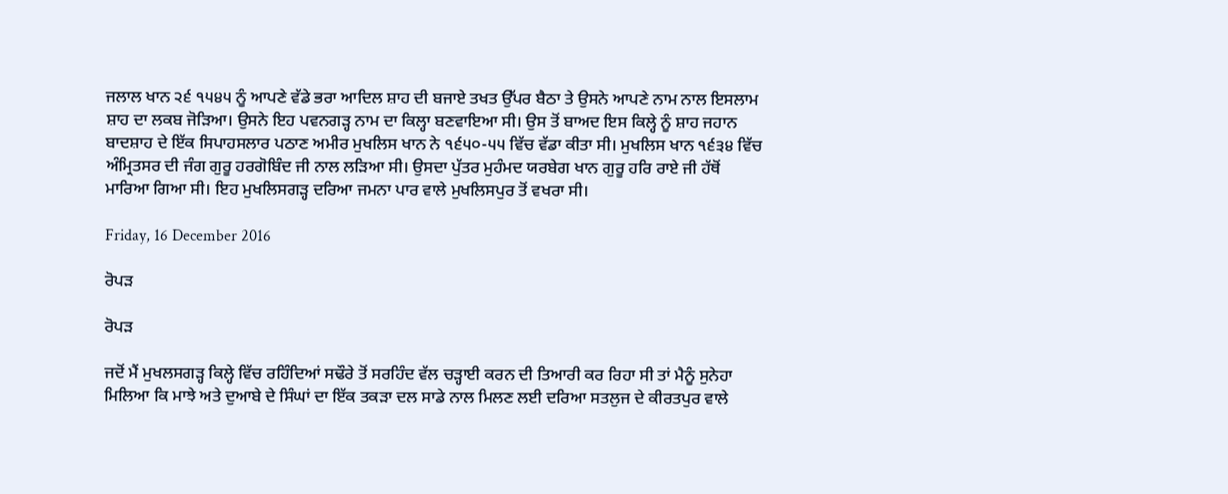ਜਲਾਲ ਖਾਨ ੨੬ ੧੫੪੫ ਨੂੰ ਆਪਣੇ ਵੱਡੇ ਭਰਾ ਆਦਿਲ ਸ਼ਾਹ ਦੀ ਬਜਾਏ ਤਖਤ ਉੱਪਰ ਬੈਠਾ ਤੇ ਉਸਨੇ ਆਪਣੇ ਨਾਮ ਨਾਲ ਇਸਲਾਮ ਸ਼ਾਹ ਦਾ ਲਕਬ ਜੋੜਿਆ। ਉਸਨੇ ਇਹ ਪਵਨਗੜ੍ਹ ਨਾਮ ਦਾ ਕਿਲ੍ਹਾ ਬਣਵਾਇਆ ਸੀ। ਉਸ ਤੋਂ ਬਾਅਦ ਇਸ ਕਿਲ੍ਹੇ ਨੂੰ ਸ਼ਾਹ ਜਹਾਨ ਬਾਦਸ਼ਾਹ ਦੇ ਇੱਕ ਸਿਪਾਹਸਲਾਰ ਪਠਾਣ ਅਮੀਰ ਮੁਖਲਿਸ ਖਾਨ ਨੇ ੧੬੫੦-੫੫ ਵਿੱਚ ਵੱਡਾ ਕੀਤਾ ਸੀ। ਮੁਖਲਿਸ ਖਾਨ ੧੬੩੪ ਵਿੱਚ ਅੰਮ੍ਰਿਤਸਰ ਦੀ ਜੰਗ ਗੁਰੂ ਹਰਗੋਬਿੰਦ ਜੀ ਨਾਲ ਲੜਿਆ ਸੀ। ਉਸਦਾ ਪੁੱਤਰ ਮੁਹੰਮਦ ਯਰਬੇਗ ਖਾਨ ਗੁਰੂ ਹਰਿ ਰਾਏ ਜੀ ਹੱਥੋਂ ਮਾਰਿਆ ਗਿਆ ਸੀ। ਇਹ ਮੁਖਲਿਸਗੜ੍ਹ ਦਰਿਆ ਜਮਨਾ ਪਾਰ ਵਾਲੇ ਮੁਖਲਿਸਪੁਰ ਤੋਂ ਵਖਰਾ ਸੀ।

Friday, 16 December 2016

ਰੋਪੜ

ਰੋਪੜ

ਜਦੋਂ ਮੈਂ ਮੁਖਲਸਗੜ੍ਹ ਕਿਲ੍ਹੇ ਵਿੱਚ ਰਹਿੰਦਿਆਂ ਸਢੌਰੇ ਤੋਂ ਸਰਹਿੰਦ ਵੱਲ ਚੜ੍ਹਾਈ ਕਰਨ ਦੀ ਤਿਆਰੀ ਕਰ ਰਿਹਾ ਸੀ ਤਾਂ ਮੈਨੂੰ ਸੁਨੇਹਾ ਮਿਲਿਆ ਕਿ ਮਾਝੇ ਅਤੇ ਦੁਆਬੇ ਦੇ ਸਿੰਘਾਂ ਦਾ ਇੱਕ ਤਕੜਾ ਦਲ ਸਾਡੇ ਨਾਲ ਮਿਲਣ ਲਈ ਦਰਿਆ ਸਤਲੁਜ ਦੇ ਕੀਰਤਪੁਰ ਵਾਲੇ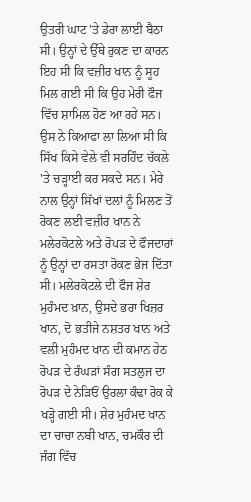ਉਤਰੀ ਘਾਟ 'ਤੇ ਡੇਰਾ ਲਾਈ ਬੈਠਾ ਸੀ। ਉਨ੍ਹਾਂ ਦੇ ਉੱਥੇ ਰੁਕਣ ਦਾ ਕਾਰਨ ਇਹ ਸੀ ਕਿ ਵਜ਼ੀਰ ਖਾਨ ਨੂੰ ਸੂਹ ਮਿਲ ਗਈ ਸੀ ਕਿ ਉਹ ਮੇਰੀ ਫੌਜ ਵਿੱਚ ਸ਼ਾਮਿਲ ਹੋਣ ਆ ਰਹੇ ਸਨ। ਉਸ ਨੇ ਕਿਆਫਾ ਲਾ ਲਿਆ ਸੀ ਕਿ ਸਿੱਖ ਕਿਸੇ ਵੇਲੇ ਵੀ ਸਰਹਿੰਦ ਚੱਕਲੇ 'ਤੇ ਚੜ੍ਹਾਈ ਕਰ ਸਕਦੇ ਸਨ। ਮੇਰੇ ਨਾਲ ਉਨ੍ਹਾਂ ਸਿੱਖਾਂ ਦਲਾਂ ਨੂੰ ਮਿਲਣ ਤੋਂ ਰੋਕਣ ਲਈ ਵਜ਼ੀਰ ਖਾਨ ਨੇ ਮਲੇਰਕੋਟਲੇ ਅਤੇ ਰੋਪੜ ਦੇ ਫੌਜਦਾਰਾਂ ਨੂੰ ਉਨ੍ਹਾਂ ਦਾ ਰਸਤਾ ਰੋਕਣ ਭੇਜ ਦਿੱਤਾ ਸੀ। ਮਲੇਰਕੋਟਲੇ ਦੀ ਫੌਜ ਸ਼ੇਰ ਮੁਹੰਮਦ ਖ਼ਾਨ, ਉਸਦੇ ਭਰਾ ਖਿਜ਼ਰ ਖਾਨ, ਦੋ ਭਤੀਜੇ ਨਸ਼ਤਰ ਖਾਨ ਅਤੇ ਵਲੀ ਮੁਹੰਮਦ ਖਾਨ ਦੀ ਕਮਾਨ ਹੇਠ ਰੋਪੜ ਦੇ ਰੰਘੜਾਂ ਸੰਗ ਸਤਲੁਜ ਦਾ ਰੋਪੜ ਦੇ ਨੇੜਿਓਂ ਉਰਲਾ ਕੰਢਾ ਰੋਕ ਕੇ ਖੜ੍ਹੋ ਗਈ ਸੀ। ਸ਼ੇਰ ਮੁਹੰਮਦ ਖਾਨ ਦਾ ਚਾਚਾ ਨਬੀ ਖਾਨ, ਚਮਕੌਰ ਦੀ ਜੰਗ ਵਿੱਚ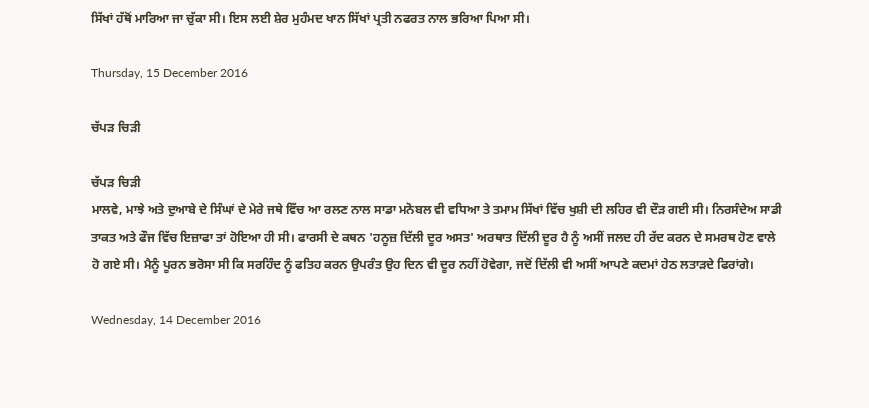ਸਿੱਖਾਂ ਹੱਥੋਂ ਮਾਰਿਆ ਜਾ ਚੁੱਕਾ ਸੀ। ਇਸ ਲਈ ਸ਼ੇਰ ਮੁਹੰਮਦ ਖਾਨ ਸਿੱਖਾਂ ਪ੍ਰਤੀ ਨਫਰਤ ਨਾਲ ਭਰਿਆ ਪਿਆ ਸੀ।

Thursday, 15 December 2016

ਚੱਪੜ ਚਿੜੀ

ਚੱਪੜ ਚਿੜੀ
ਮਾਲਵੇ, ਮਾਝੇ ਅਤੇ ਦੁਆਬੇ ਦੇ ਸਿੰਘਾਂ ਦੇ ਮੇਰੇ ਜਥੇ ਵਿੱਚ ਆ ਰਲਣ ਨਾਲ ਸਾਡਾ ਮਨੋਬਲ ਵੀ ਵਧਿਆ ਤੇ ਤਮਾਮ ਸਿੱਖਾਂ ਵਿੱਚ ਖੁਸ਼ੀ ਦੀ ਲਹਿਰ ਵੀ ਦੌੜ ਗਈ ਸੀ। ਨਿਰਸੰਦੇਅ ਸਾਡੀ ਤਾਕਤ ਅਤੇ ਫੌਜ ਵਿੱਚ ਇਜ਼ਾਫਾ ਤਾਂ ਹੋਇਆ ਹੀ ਸੀ। ਫਾਰਸੀ ਦੇ ਕਥਨ 'ਹਨੂਜ਼ ਦਿੱਲੀ ਦੂਰ ਅਸਤ' ਅਰਥਾਤ ਦਿੱਲੀ ਦੂਰ ਹੈ ਨੂੰ ਅਸੀਂ ਜਲਦ ਹੀ ਰੱਦ ਕਰਨ ਦੇ ਸਮਰਥ ਹੋਣ ਵਾਲੇ ਹੋ ਗਏ ਸੀ। ਮੈਨੂੰ ਪੂਰਨ ਭਰੋਸਾ ਸੀ ਕਿ ਸਰਹਿੰਦ ਨੂੰ ਫਤਿਹ ਕਰਨ ਉਪਰੰਤ ਉਹ ਦਿਨ ਵੀ ਦੂਰ ਨਹੀਂ ਹੋਵੇਗਾ, ਜਦੋਂ ਦਿੱਲੀ ਵੀ ਅਸੀਂ ਆਪਣੇ ਕਦਮਾਂ ਹੇਠ ਲਤਾੜਦੇ ਫਿਰਾਂਗੇ।

Wednesday, 14 December 2016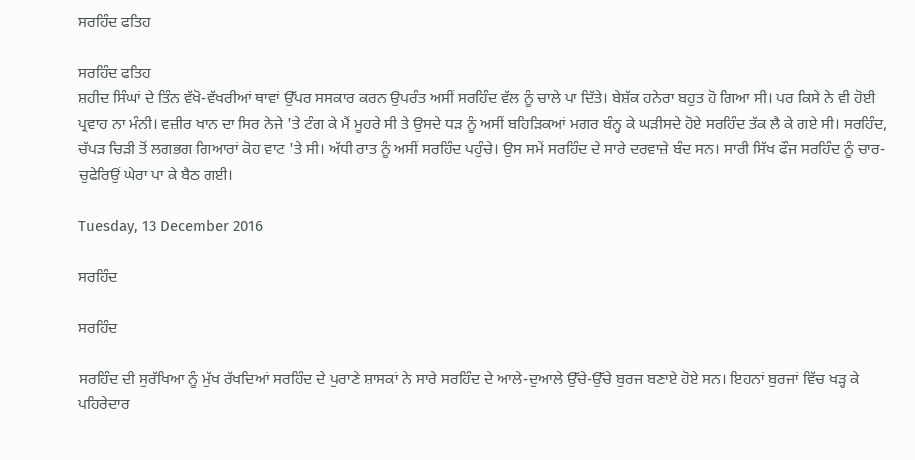ਸਰਹਿੰਦ ਫਤਿਹ

ਸਰਹਿੰਦ ਫਤਿਹ
ਸ਼ਹੀਦ ਸਿੰਘਾਂ ਦੇ ਤਿੰਨ ਵੱਖੋ-ਵੱਖਰੀਆਂ ਥਾਵਾਂ ਉੱਪਰ ਸਸਕਾਰ ਕਰਨ ਉਪਰੰਤ ਅਸੀਂ ਸਰਹਿੰਦ ਵੱਲ ਨੂੰ ਚਾਲੇ ਪਾ ਦਿੱਤੇ। ਬੇਸ਼ੱਕ ਹਨੇਰਾ ਬਹੁਤ ਹੋ ਗਿਆ ਸੀ। ਪਰ ਕਿਸੇ ਨੇ ਵੀ ਹੋਈ ਪ੍ਰਵਾਹ ਨਾ ਮੰਨੀ। ਵਜ਼ੀਰ ਖਾਨ ਦਾ ਸਿਰ ਨੇਜੇ 'ਤੇ ਟੰਗ ਕੇ ਮੈਂ ਮੂਹਰੇ ਸੀ ਤੇ ਉਸਦੇ ਧੜ ਨੂੰ ਅਸੀਂ ਬਹਿੜਿਕਆਂ ਮਗਰ ਬੰਨ੍ਹ ਕੇ ਘੜੀਸਦੇ ਹੋਏ ਸਰਹਿੰਦ ਤੱਕ ਲੈ ਕੇ ਗਏ ਸੀ। ਸਰਹਿੰਦ, ਚੱਪੜ ਚਿੜੀ ਤੋਂ ਲਗਭਗ ਗਿਆਰਾਂ ਕੋਹ ਵਾਟ 'ਤੇ ਸੀ। ਅੱਧੀ ਰਾਤ ਨੂੰ ਅਸੀਂ ਸਰਹਿੰਦ ਪਹੁੰਚੇ। ਉਸ ਸਮੇਂ ਸਰਹਿੰਦ ਦੇ ਸਾਰੇ ਦਰਵਾਜ਼ੇ ਬੰਦ ਸਨ। ਸਾਰੀ ਸਿੱਖ ਫੌਜ ਸਰਹਿੰਦ ਨੂੰ ਚਾਰ-ਚੁਫੇਰਿਉਂ ਘੇਰਾ ਪਾ ਕੇ ਬੈਠ ਗਈ।

Tuesday, 13 December 2016

ਸਰਹਿੰਦ

ਸਰਹਿੰਦ

ਸਰਹਿੰਦ ਦੀ ਸੁਰੱਖਿਆ ਨੂੰ ਮੁੱਖ ਰੱਖਦਿਆਂ ਸਰਹਿੰਦ ਦੇ ਪੁਰਾਣੇ ਸ਼ਾਸਕਾਂ ਨੇ ਸਾਰੇ ਸਰਹਿੰਦ ਦੇ ਆਲੇ-ਦੁਆਲੇ ਉੱਚੇ-ਉੱਚੇ ਬੁਰਜ ਬਣਾਏ ਹੋਏ ਸਨ। ਇਹਨਾਂ ਬੁਰਜਾਂ ਵਿੱਚ ਖੜ੍ਹ ਕੇ ਪਹਿਰੇਦਾਰ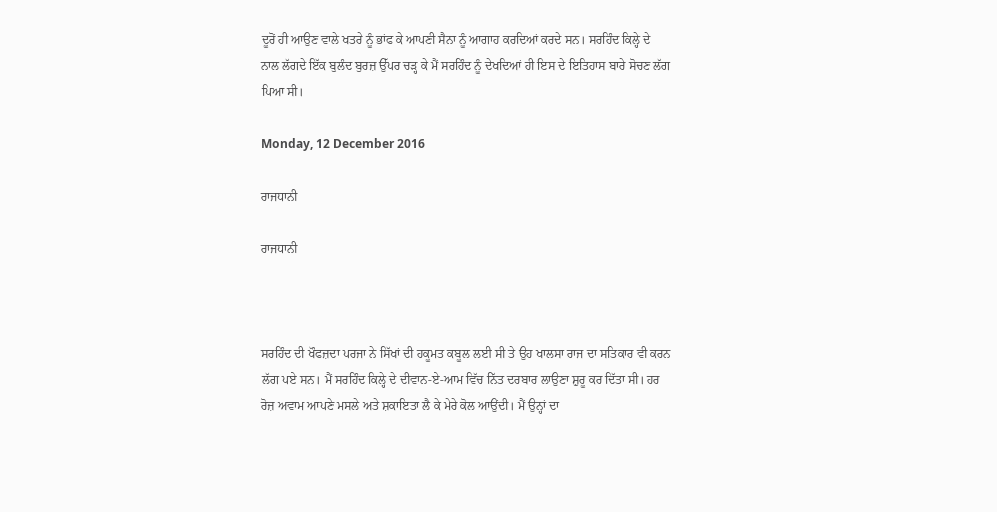ਦੂਰੋਂ ਹੀ ਆਉਣ ਵਾਲੇ ਖਤਰੇ ਨੂੰ ਭਾਂਫ ਕੇ ਆਪਣੀ ਸੈਨਾ ਨੂੰ ਆਗਾਹ ਕਰਦਿਆਂ ਕਰਦੇ ਸਨ। ਸਰਹਿੰਦ ਕਿਲ੍ਹੇ ਦੇ ਨਾਲ ਲੱਗਦੇ ਇੱਕ ਬੁਲੰਦ ਬੁਰਜ਼ ਉੱਪਰ ਚੜ੍ਹ ਕੇ ਮੈਂ ਸਰਹਿੰਦ ਨੂੰ ਦੇਖਦਿਆਂ ਹੀ ਇਸ ਦੇ ਇਤਿਹਾਸ ਬਾਰੇ ਸੋਚਣ ਲੱਗ ਪਿਆ ਸੀ।

Monday, 12 December 2016

ਰਾਜਧਾਨੀ

ਰਾਜਧਾਨੀ



ਸਰਹਿੰਦ ਦੀ ਖੌਫਜ਼ਦਾ ਪਰਜਾ ਨੇ ਸਿੱਖਾਂ ਦੀ ਹਕੂਮਤ ਕਬੂਲ ਲਈ ਸੀ ਤੇ ਉਹ ਖਾਲਸਾ ਰਾਜ ਦਾ ਸਤਿਕਾਰ ਵੀ ਕਰਨ ਲੱਗ ਪਏ ਸਨ। ਮੈਂ ਸਰਹਿੰਦ ਕਿਲ੍ਹੇ ਦੇ ਦੀਵਾਨ-ਏ-ਆਮ ਵਿੱਚ ਨਿੱਤ ਦਰਬਾਰ ਲਾਉਣਾ ਸ਼ੁਰੂ ਕਰ ਦਿੱਤਾ ਸੀ। ਹਰ ਰੋਜ਼ ਅਵਾਮ ਆਪਣੇ ਮਸਲੇ ਅਤੇ ਸ਼ਕਾਇਤਾ ਲੈ ਕੇ ਮੇਰੇ ਕੋਲ ਆਉਂਦੀ। ਮੈਂ ਉਨ੍ਹਾਂ ਦਾ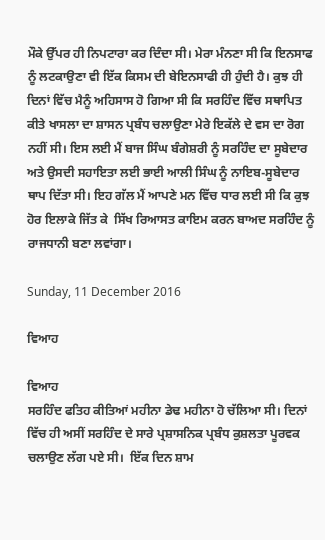ਮੌਕੇ ਉੱਪਰ ਹੀ ਨਿਪਟਾਰਾ ਕਰ ਦਿੰਦਾ ਸੀ। ਮੇਰਾ ਮੰਨਣਾ ਸੀ ਕਿ ਇਨਸਾਫ ਨੂੰ ਲਟਕਾਉਣਾ ਵੀ ਇੱਕ ਕਿਸਮ ਦੀ ਬੇਇਨਸਾਫੀ ਹੀ ਹੁੰਦੀ ਹੈ। ਕੁਝ ਹੀ ਦਿਨਾਂ ਵਿੱਚ ਮੈਨੂੰ ਅਹਿਸਾਸ ਹੋ ਗਿਆ ਸੀ ਕਿ ਸਰਹਿੰਦ ਵਿੱਚ ਸਥਾਪਿਤ ਕੀਤੇ ਖਾਸਲਾ ਦਾ ਸ਼ਾਸਨ ਪ੍ਰਬੰਧ ਚਲਾਉਣਾ ਮੇਰੇ ਇਕੱਲੇ ਦੇ ਵਸ ਦਾ ਰੋਗ ਨਹੀਂ ਸੀ। ਇਸ ਲਈ ਮੈਂ ਬਾਜ ਸਿੰਘ ਬੰਗੇਸ਼ਰੀ ਨੂੰ ਸਰਹਿੰਦ ਦਾ ਸੂਬੇਦਾਰ ਅਤੇ ਉਸਦੀ ਸਹਾਇਤਾ ਲਈ ਭਾਈ ਆਲੀ ਸਿੰਘ ਨੂੰ ਨਾਇਬ-ਸੂਬੇਦਾਰ ਥਾਪ ਦਿੱਤਾ ਸੀ। ਇਹ ਗੱਲ ਮੈਂ ਆਪਣੇ ਮਨ ਵਿੱਚ ਧਾਰ ਲਈ ਸੀ ਕਿ ਕੁਝ ਹੋਰ ਇਲਾਕੇ ਜਿੱਤ ਕੇ  ਸਿੱਖ ਰਿਆਸਤ ਕਾਇਮ ਕਰਨ ਬਾਅਦ ਸਰਹਿੰਦ ਨੂੰ ਰਾਜਧਾਨੀ ਬਣਾ ਲਵਾਂਗਾ।

Sunday, 11 December 2016

ਵਿਆਹ

ਵਿਆਹ
ਸਰਹਿੰਦ ਫਤਿਹ ਕੀਤਿਆਂ ਮਹੀਨਾ ਡੇਢ ਮਹੀਨਾ ਹੋ ਚੱਲਿਆ ਸੀ। ਦਿਨਾਂ ਵਿੱਚ ਹੀ ਅਸੀਂ ਸਰਹਿੰਦ ਦੇ ਸਾਰੇ ਪ੍ਰਸ਼ਾਸਨਿਕ ਪ੍ਰਬੰਧ ਕੁਸ਼ਲਤਾ ਪੂਰਵਕ ਚਲਾਉਣ ਲੱਗ ਪਏ ਸੀ।  ਇੱਕ ਦਿਨ ਸ਼ਾਮ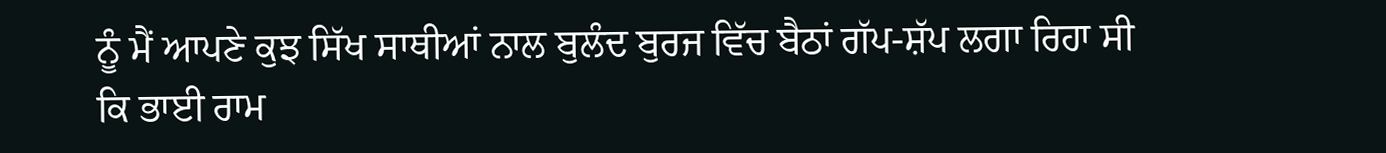ਨੂੰ ਮੈਂ ਆਪਣੇ ਕੁਝ ਸਿੱਖ ਸਾਥੀਆਂ ਨਾਲ ਬੁਲੰਦ ਬੁਰਜ ਵਿੱਚ ਬੈਠਾਂ ਗੱਪ-ਸ਼ੱਪ ਲਗਾ ਰਿਹਾ ਸੀ ਕਿ ਭਾਈ ਰਾਮ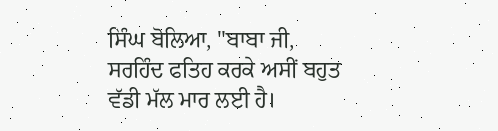ਸਿੰਘ ਬੋਲਿਆ, "ਬਾਬਾ ਜੀ, ਸਰਹਿੰਦ ਫਤਿਹ ਕਰਕੇ ਅਸੀਂ ਬਹੁਤ ਵੱਡੀ ਮੱਲ ਮਾਰ ਲਈ ਹੈ।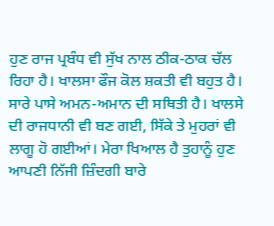ਹੁਣ ਰਾਜ ਪ੍ਰਬੰਧ ਵੀ ਸੁੱਖ ਨਾਲ ਠੀਕ-ਠਾਕ ਚੱਲ ਰਿਹਾ ਹੈ। ਖਾਲਸਾ ਫੌਜ ਕੋਲ ਸ਼ਕਤੀ ਵੀ ਬਹੁਤ ਹੈ। ਸਾਰੇ ਪਾਸੇ ਅਮਨ-ਅਮਾਨ ਦੀ ਸਥਿਤੀ ਹੈ। ਖਾਲਸੇ ਦੀ ਰਾਜਧਾਨੀ ਵੀ ਬਣ ਗਈ, ਸਿੱਕੇ ਤੇ ਮੁਹਰਾਂ ਵੀ ਲਾਗੂ ਹੋ ਗਈਆਂ। ਮੇਰਾ ਖਿਆਲ ਹੈ ਤੁਹਾਨੂੰ ਹੁਣ ਆਪਣੀ ਨਿੱਜੀ ਜ਼ਿੰਦਗੀ ਬਾਰੇ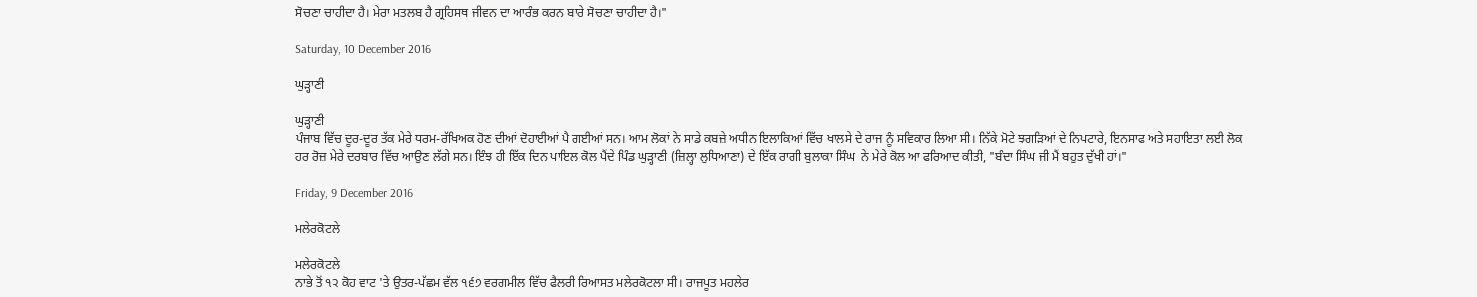ਸੋਚਣਾ ਚਾਹੀਦਾ ਹੈ। ਮੇਰਾ ਮਤਲਬ ਹੈ ਗ੍ਰਹਿਸਥ ਜੀਵਨ ਦਾ ਆਰੰਭ ਕਰਨ ਬਾਰੇ ਸੋਚਣਾ ਚਾਹੀਦਾ ਹੈ।"

Saturday, 10 December 2016

ਘੁੜ੍ਹਾਣੀ

ਘੁੜ੍ਹਾਣੀ
ਪੰਜਾਬ ਵਿੱਚ ਦੂਰ-ਦੂਰ ਤੱਕ ਮੇਰੇ ਧਰਮ-ਰੱਖਿਅਕ ਹੋਣ ਦੀਆਂ ਦੋਹਾਈਆਂ ਪੈ ਗਈਆਂ ਸਨ। ਆਮ ਲੋਕਾਂ ਨੇ ਸਾਡੇ ਕਬਜ਼ੇ ਅਧੀਨ ਇਲਾਕਿਆਂ ਵਿੱਚ ਖਾਲਸੇ ਦੇ ਰਾਜ ਨੂੰ ਸਵਿਕਾਰ ਲਿਆ ਸੀ। ਨਿੱਕੇ ਮੋਟੇ ਝਗੜਿਆਂ ਦੇ ਨਿਪਟਾਰੇ, ਇਨਸਾਫ ਅਤੇ ਸਹਾਇਤਾ ਲਈ ਲੋਕ ਹਰ ਰੋਜ਼ ਮੇਰੇ ਦਰਬਾਰ ਵਿੱਚ ਆਉਣ ਲੱਗੇ ਸਨ। ਇੰਝ ਹੀ ਇੱਕ ਦਿਨ ਪਾਇਲ ਕੋਲ ਪੈਂਦੇ ਪਿੰਡ ਘੁੜ੍ਹਾਣੀ (ਜ਼ਿਲ੍ਹਾ ਲੁਧਿਆਣਾ) ਦੇ ਇੱਕ ਰਾਗੀ ਬੁਲਾਕਾ ਸਿੰਘ  ਨੇ ਮੇਰੇ ਕੋਲ ਆ ਫਰਿਆਦ ਕੀਤੀ, "ਬੰਦਾ ਸਿੰਘ ਜੀ ਮੈਂ ਬਹੁਤ ਦੁੱਖੀ ਹਾਂ।"

Friday, 9 December 2016

ਮਲੇਰਕੋਟਲੇ

ਮਲੇਰਕੋਟਲੇ
ਨਾਭੇ ਤੋਂ ੧੨ ਕੋਹ ਵਾਟ 'ਤੇ ਉਤਰ-ਪੱਛਮ ਵੱਲ ੧੬੭ ਵਰਗਮੀਲ ਵਿੱਚ ਫੈਲਰੀ ਰਿਆਸਤ ਮਲੇਰਕੋਟਲਾ ਸੀ। ਰਾਜਪੂਤ ਮਹਲੇਰ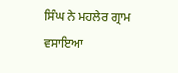ਸਿੰਘ ਨੇ ਮਹਲੇਰ ਗ੍ਰਾਮ ਵਸਾਇਆ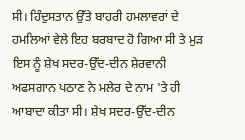ਸੀ। ਹਿੰਦੁਸਤਾਨ ਉੱਤੇ ਬਾਹਰੀ ਹਮਲਾਵਰਾਂ ਦੇ ਹਮਲਿਆਂ ਵੇਲੇ ਇਹ ਬਰਬਾਦ ਹੋ ਗਿਆ ਸੀ ਤੇ ਮੁੜ ਇਸ ਨੂੰ ਸ਼ੇਖ ਸਦਰ-ਉੱਦ-ਦੀਨ ਸ਼ੇਰਵਾਨੀ ਅਫਸਗਾਨ ਪਠਾਣ ਨੇ ਮਲੇਰ ਦੇ ਨਾਮ 'ਤੇ ਹੀ ਆਬਾਦਾ ਕੀਤਾ ਸੀ। ਸ਼ੇਖ ਸਦਰ-ਉੱਦ-ਦੀਨ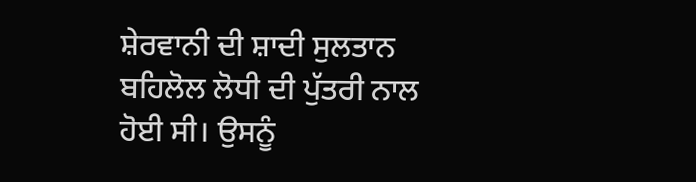ਸ਼ੇਰਵਾਨੀ ਦੀ ਸ਼ਾਦੀ ਸੁਲਤਾਨ ਬਹਿਲੋਲ ਲੋਧੀ ਦੀ ਪੁੱਤਰੀ ਨਾਲ ਹੋਈ ਸੀ। ਉਸਨੂੰ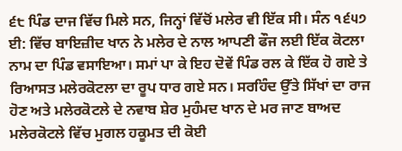੬੮ ਪਿੰਡ ਦਾਜ ਵਿੱਚ ਮਿਲੇ ਸਨ, ਜਿਨ੍ਹਾਂ ਵਿੱਚੋਂ ਮਲੇਰ ਵੀ ਇੱਕ ਸੀ। ਸੰਨ ੧੬੫੭ ਈ: ਵਿੱਚ ਬਾਇਜ਼ੀਦ ਖਾਨ ਨੇ ਮਲੇਰ ਦੇ ਨਾਲ ਆਪਣੀ ਫੌਜ ਲਈ ਇੱਕ ਕੋਟਲਾ ਨਾਮ ਦਾ ਪਿੰਡ ਵਸਾਇਆ। ਸਮਾਂ ਪਾ ਕੇ ਇਹ ਦੋਵੇਂ ਪਿੰਡ ਰਲ ਕੇ ਇੱਕ ਹੋ ਗਏ ਤੇ ਰਿਆਸਤ ਮਲੇਰਕੋਟਲਾ ਦਾ ਰੂਪ ਧਾਰ ਗਏ ਸਨ। ਸਰਹਿੰਦ ਉੱਤੇ ਸਿੱਖਾਂ ਦਾ ਰਾਜ ਹੋਣ ਅਤੇ ਮਲੇਰਕੋਟਲੇ ਦੇ ਨਵਾਬ ਸ਼ੇਰ ਮੁਹੰਮਦ ਖਾਨ ਦੇ ਮਰ ਜਾਣ ਬਾਅਦ ਮਲੇਰਕੋਟਲੇ ਵਿੱਚ ਮੁਗਲ ਹਕੂਮਤ ਦੀ ਕੋਈ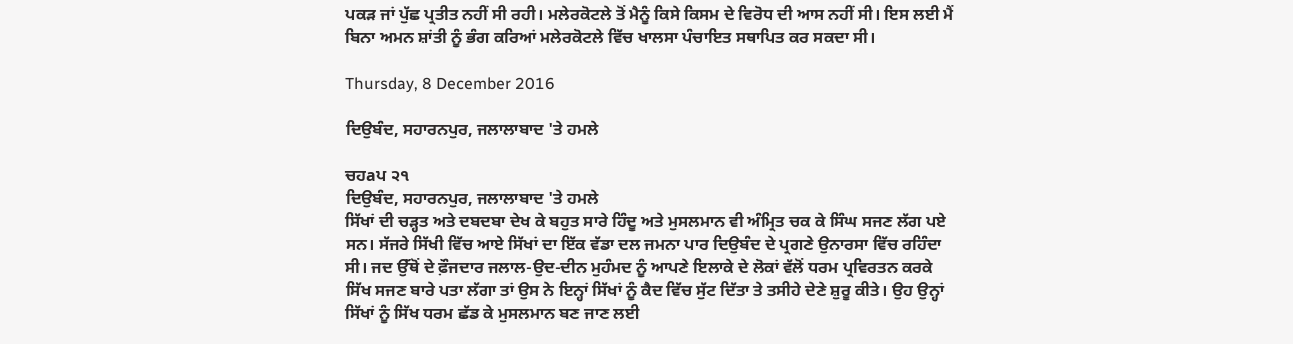ਪਕੜ ਜਾਂ ਪੁੱਛ ਪ੍ਰਤੀਤ ਨਹੀਂ ਸੀ ਰਹੀ। ਮਲੇਰਕੋਟਲੇ ਤੋਂ ਮੈਨੂੰ ਕਿਸੇ ਕਿਸਮ ਦੇ ਵਿਰੋਧ ਦੀ ਆਸ ਨਹੀਂ ਸੀ। ਇਸ ਲਈ ਮੈਂ ਬਿਨਾ ਅਮਨ ਸ਼ਾਂਤੀ ਨੂੰ ਭੰਗ ਕਰਿਆਂ ਮਲੇਰਕੋਟਲੇ ਵਿੱਚ ਖਾਲਸਾ ਪੰਚਾਇਤ ਸਥਾਪਿਤ ਕਰ ਸਕਦਾ ਸੀ।

Thursday, 8 December 2016

ਦਿਉਬੰਦ, ਸਹਾਰਨਪੁਰ, ਜਲਾਲਾਬਾਦ 'ਤੇ ਹਮਲੇ

ਚਹaਪ ੨੧
ਦਿਉਬੰਦ, ਸਹਾਰਨਪੁਰ, ਜਲਾਲਾਬਾਦ 'ਤੇ ਹਮਲੇ
ਸਿੱਖਾਂ ਦੀ ਚੜ੍ਹਤ ਅਤੇ ਦਬਦਬਾ ਦੇਖ ਕੇ ਬਹੁਤ ਸਾਰੇ ਹਿੰਦੂ ਅਤੇ ਮੁਸਲਮਾਨ ਵੀ ਅੰਮ੍ਰਿਤ ਚਕ ਕੇ ਸਿੰਘ ਸਜਣ ਲੱਗ ਪਏ ਸਨ। ਸੱਜਰੇ ਸਿੱਖੀ ਵਿੱਚ ਆਏ ਸਿੱਖਾਂ ਦਾ ਇੱਕ ਵੱਡਾ ਦਲ ਜਮਨਾ ਪਾਰ ਦਿਉਬੰਦ ਦੇ ਪ੍ਰਗਣੇ ਉਨਾਰਸਾ ਵਿੱਚ ਰਹਿੰਦਾ ਸੀ। ਜਦ ਉੱਥੋਂ ਦੇ ਫ਼ੌਜਦਾਰ ਜਲਾਲ-ਉਦ-ਦੀਨ ਮੁਹੰਮਦ ਨੂੰ ਆਪਣੇ ਇਲਾਕੇ ਦੇ ਲੋਕਾਂ ਵੱਲੋਂ ਧਰਮ ਪ੍ਰਵਿਰਤਨ ਕਰਕੇ ਸਿੱਖ ਸਜਣ ਬਾਰੇ ਪਤਾ ਲੱਗਾ ਤਾਂ ਉਸ ਨੇ ਇਨ੍ਹਾਂ ਸਿੱਖਾਂ ਨੂੰ ਕੈਦ ਵਿੱਚ ਸੁੱਟ ਦਿੱਤਾ ਤੇ ਤਸੀਹੇ ਦੇਣੇ ਸ਼ੁਰੂ ਕੀਤੇ। ਉਹ ਉਨ੍ਹਾਂ ਸਿੱਖਾਂ ਨੂੰ ਸਿੱਖ ਧਰਮ ਛੱਡ ਕੇ ਮੁਸਲਮਾਨ ਬਣ ਜਾਣ ਲਈ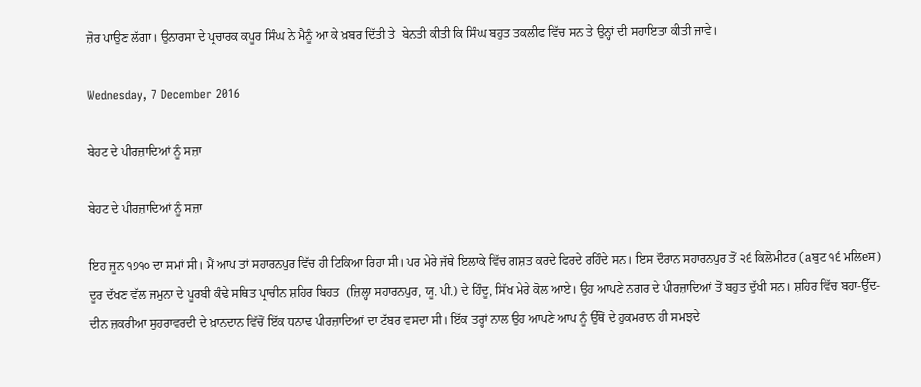ਜ਼ੋਰ ਪਾਉਣ ਲੱਗਾ। ਉਨਾਰਸਾ ਦੇ ਪ੍ਰਚਾਰਕ ਕਪੂਰ ਸਿੰਘ ਨੇ ਮੈਨੂੰ ਆ ਕੇ ਖ਼ਬਰ ਦਿੱਤੀ ਤੇ  ਬੇਨਤੀ ਕੀਤੀ ਕਿ ਸਿੰਘ ਬਹੁਤ ਤਕਲੀਫ ਵਿੱਚ ਸਨ ਤੇ ਉਨ੍ਹਾਂ ਦੀ ਸਹਾਇਤਾ ਕੀਤੀ ਜਾਵੇ।

Wednesday, 7 December 2016

ਬੇਹਟ ਦੇ ਪੀਰਜ਼ਾਦਿਆਂ ਨੂੰ ਸਜ਼ਾ

ਬੇਹਟ ਦੇ ਪੀਰਜ਼ਾਦਿਆਂ ਨੂੰ ਸਜ਼ਾ

ਇਹ ਜੂਨ ੧੭੧੦ ਦਾ ਸਮਾਂ ਸੀ। ਮੈਂ ਆਪ ਤਾਂ ਸਹਾਰਨਪੁਰ ਵਿੱਚ ਹੀ ਟਿਕਿਆ ਰਿਹਾ ਸੀ। ਪਰ ਮੇਰੇ ਜੱਥੇ ਇਲਾਕੇ ਵਿੱਚ ਗਸ਼ਤ ਕਰਦੇ ਫਿਰਦੇ ਰਹਿੰਦੇ ਸਨ। ਇਸ ਦੌਰਾਨ ਸਹਾਰਨਪੁਰ ਤੋਂ ੨੬ ਕਿਲੋਮੀਟਰ (aਬੁਟ ੧੬ ਮਲਿeਸ) ਦੂਰ ਦੱਖਣ ਵੱਲ ਜਮੁਨਾ ਦੇ ਪੂਰਬੀ ਕੰਢੇ ਸਥਿਤ ਪ੍ਰਾਚੀਨ ਸ਼ਹਿਰ ਬਿਹਤ  (ਜ਼ਿਲ੍ਹਾ ਸਹਾਰਨਪੁਰ, ਯੂ. ਪੀ.) ਦੇ ਹਿੰਦੂ, ਸਿੱਖ ਮੇਰੇ ਕੋਲ ਆਏ। ਉਹ ਆਪਣੇ ਨਗਰ ਦੇ ਪੀਰਜ਼ਾਦਿਆਂ ਤੋਂ ਬਹੁਤ ਦੁੱਖੀ ਸਨ। ਸ਼ਹਿਰ ਵਿੱਚ ਬਹਾ-ਉੱਦ-ਦੀਨ ਜ਼ਕਰੀਆ ਸੁਹਰਾਵਰਦੀ ਦੇ ਖ਼ਾਨਦਾਨ ਵਿੱਚੋਂ ਇੱਕ ਧਨਾਢ ਪੀਰਜ਼ਾਦਿਆਂ ਦਾ ਟੱਬਰ ਵਸਦਾ ਸੀ। ਇੱਕ ਤਰ੍ਹਾਂ ਨਾਲ ਉਹ ਆਪਣੇ ਆਪ ਨੂੰ ਉੱਥੋਂ ਦੇ ਹੁਕਮਰਾਨ ਹੀ ਸਮਝਦੇ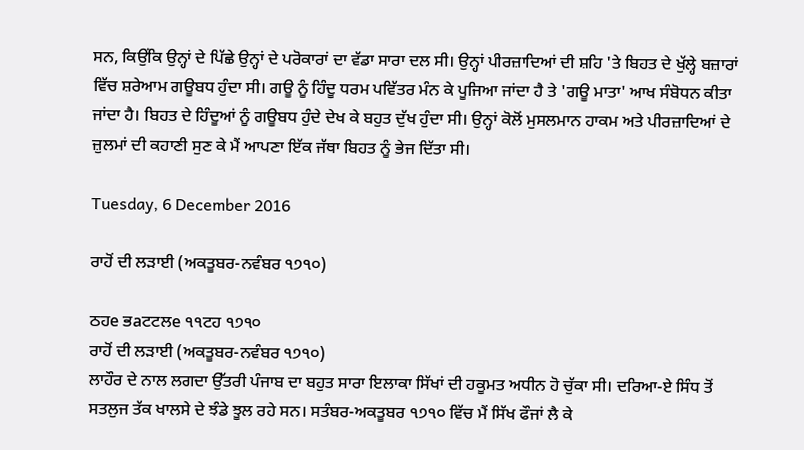ਸਨ, ਕਿਉਂਕਿ ਉਨ੍ਹਾਂ ਦੇ ਪਿੱਛੇ ਉਨ੍ਹਾਂ ਦੇ ਪਰੋਕਾਰਾਂ ਦਾ ਵੱਡਾ ਸਾਰਾ ਦਲ ਸੀ। ਉਨ੍ਹਾਂ ਪੀਰਜ਼ਾਦਿਆਂ ਦੀ ਸ਼ਹਿ 'ਤੇ ਬਿਹਤ ਦੇ ਖੁੱਲ੍ਹੇ ਬਜ਼ਾਰਾਂ ਵਿੱਚ ਸ਼ਰੇਆਮ ਗਊਬਧ ਹੁੰਦਾ ਸੀ। ਗਊ ਨੂੰ ਹਿੰਦੂ ਧਰਮ ਪਵਿੱਤਰ ਮੰਨ ਕੇ ਪੂਜਿਆ ਜਾਂਦਾ ਹੈ ਤੇ 'ਗਊ ਮਾਤਾ' ਆਖ ਸੰਬੋਧਨ ਕੀਤਾ ਜਾਂਦਾ ਹੈ। ਬਿਹਤ ਦੇ ਹਿੰਦੂਆਂ ਨੂੰ ਗਊਬਧ ਹੁੰਦੇ ਦੇਖ ਕੇ ਬਹੁਤ ਦੁੱਖ ਹੁੰਦਾ ਸੀ। ਉਨ੍ਹਾਂ ਕੋਲੋਂ ਮੁਸਲਮਾਨ ਹਾਕਮ ਅਤੇ ਪੀਰਜ਼ਾਦਿਆਂ ਦੇ ਜ਼ੁਲਮਾਂ ਦੀ ਕਹਾਣੀ ਸੁਣ ਕੇ ਮੈਂ ਆਪਣਾ ਇੱਕ ਜੱਥਾ ਬਿਹਤ ਨੂੰ ਭੇਜ ਦਿੱਤਾ ਸੀ।

Tuesday, 6 December 2016

ਰਾਹੋਂ ਦੀ ਲੜਾਈ (ਅਕਤੂਬਰ-ਨਵੰਬਰ ੧੭੧੦)

ਠਹe ਭaਟਟਲe ੧੧ਟਹ ੧੭੧੦
ਰਾਹੋਂ ਦੀ ਲੜਾਈ (ਅਕਤੂਬਰ-ਨਵੰਬਰ ੧੭੧੦)
ਲਾਹੌਰ ਦੇ ਨਾਲ ਲਗਦਾ ਉੱਤਰੀ ਪੰਜਾਬ ਦਾ ਬਹੁਤ ਸਾਰਾ ਇਲਾਕਾ ਸਿੱਖਾਂ ਦੀ ਹਕੂਮਤ ਅਧੀਨ ਹੋ ਚੁੱਕਾ ਸੀ। ਦਰਿਆ-ਏ ਸਿੰਧ ਤੋਂ ਸਤਲੁਜ ਤੱਕ ਖਾਲਸੇ ਦੇ ਝੰਡੇ ਝੂਲ ਰਹੇ ਸਨ। ਸਤੰਬਰ-ਅਕਤੂਬਰ ੧੭੧੦ ਵਿੱਚ ਮੈਂ ਸਿੱਖ ਫੌਜਾਂ ਲੈ ਕੇ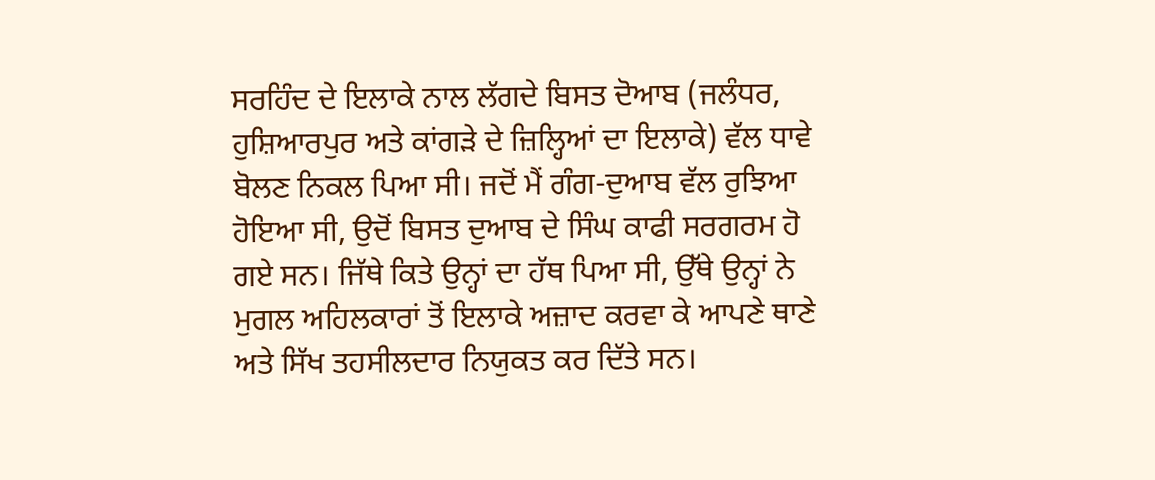ਸਰਹਿੰਦ ਦੇ ਇਲਾਕੇ ਨਾਲ ਲੱਗਦੇ ਬਿਸਤ ਦੋਆਬ (ਜਲੰਧਰ, ਹੁਸ਼ਿਆਰਪੁਰ ਅਤੇ ਕਾਂਗੜੇ ਦੇ ਜ਼ਿਲ੍ਹਿਆਂ ਦਾ ਇਲਾਕੇ) ਵੱਲ ਧਾਵੇ ਬੋਲਣ ਨਿਕਲ ਪਿਆ ਸੀ। ਜਦੋਂ ਮੈਂ ਗੰਗ-ਦੁਆਬ ਵੱਲ ਰੁਝਿਆ ਹੋਇਆ ਸੀ, ਉਦੋਂ ਬਿਸਤ ਦੁਆਬ ਦੇ ਸਿੰਘ ਕਾਫੀ ਸਰਗਰਮ ਹੋ ਗਏ ਸਨ। ਜਿੱਥੇ ਕਿਤੇ ਉਨ੍ਹਾਂ ਦਾ ਹੱਥ ਪਿਆ ਸੀ, ਉੱਥੇ ਉਨ੍ਹਾਂ ਨੇ ਮੁਗਲ ਅਹਿਲਕਾਰਾਂ ਤੋਂ ਇਲਾਕੇ ਅਜ਼ਾਦ ਕਰਵਾ ਕੇ ਆਪਣੇ ਥਾਣੇ ਅਤੇ ਸਿੱਖ ਤਹਸੀਲਦਾਰ ਨਿਯੁਕਤ ਕਰ ਦਿੱਤੇ ਸਨ।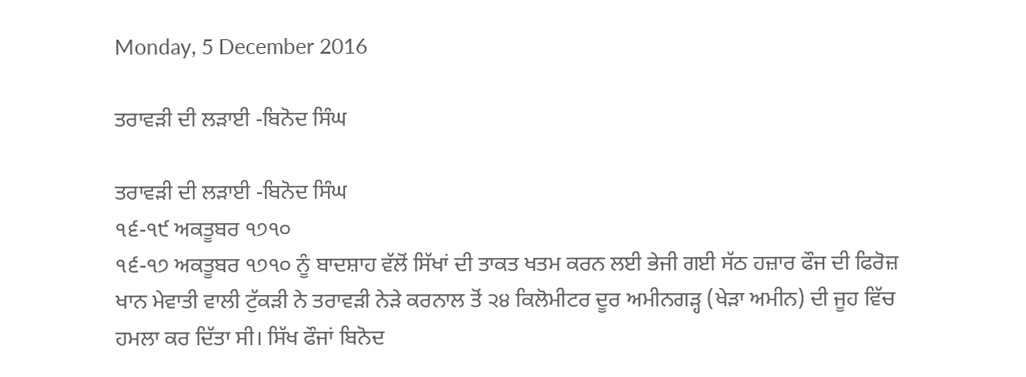Monday, 5 December 2016

ਤਰਾਵੜੀ ਦੀ ਲੜਾਈ -ਬਿਨੋਦ ਸਿੰਘ

ਤਰਾਵੜੀ ਦੀ ਲੜਾਈ -ਬਿਨੋਦ ਸਿੰਘ
੧੬-੧੯ ਅਕਤੂਬਰ ੧੭੧੦
੧੬-੧੭ ਅਕਤੂਬਰ ੧੭੧੦ ਨੂੰ ਬਾਦਸ਼ਾਹ ਵੱਲੋਂ ਸਿੱਖਾਂ ਦੀ ਤਾਕਤ ਖਤਮ ਕਰਨ ਲਈ ਭੇਜੀ ਗਈ ਸੱਠ ਹਜ਼ਾਰ ਫੌਜ ਦੀ ਫਿਰੋਜ਼ ਖਾਨ ਮੇਵਾਤੀ ਵਾਲੀ ਟੁੱਕੜੀ ਨੇ ਤਰਾਵੜੀ ਨੇੜੇ ਕਰਨਾਲ ਤੋਂ ੨੪ ਕਿਲੋਮੀਟਰ ਦੂਰ ਅਮੀਨਗੜ੍ਹ (ਖੇੜਾ ਅਮੀਨ) ਦੀ ਜੂਹ ਵਿੱਚ ਹਮਲਾ ਕਰ ਦਿੱਤਾ ਸੀ। ਸਿੱਖ ਫੌਜਾਂ ਬਿਨੋਦ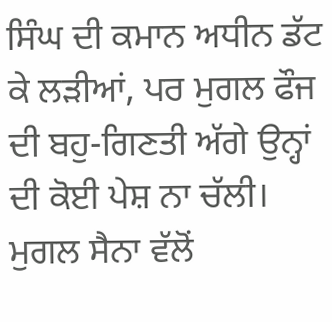ਸਿੰਘ ਦੀ ਕਮਾਨ ਅਧੀਨ ਡੱਟ ਕੇ ਲੜੀਆਂ, ਪਰ ਮੁਗਲ ਫੌਜ ਦੀ ਬਹੁ-ਗਿਣਤੀ ਅੱਗੇ ਉਨ੍ਹਾਂ ਦੀ ਕੋਈ ਪੇਸ਼ ਨਾ ਚੱਲੀ। ਮੁਗਲ ਸੈਨਾ ਵੱਲੋਂ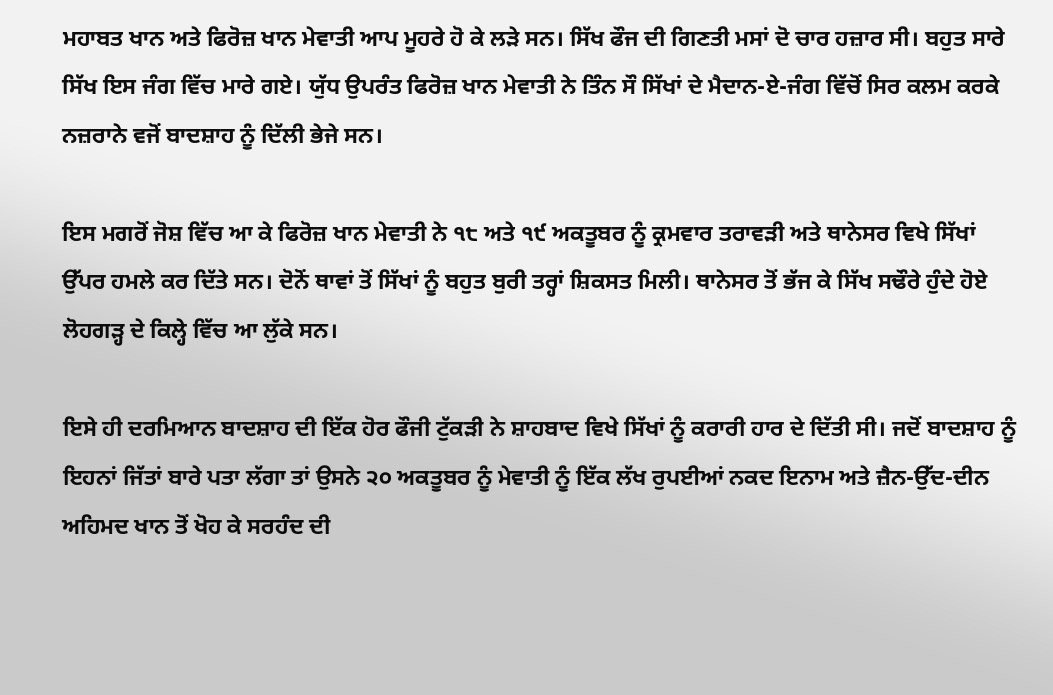ਮਹਾਬਤ ਖਾਨ ਅਤੇ ਫਿਰੋਜ਼ ਖਾਨ ਮੇਵਾਤੀ ਆਪ ਮੂਹਰੇ ਹੋ ਕੇ ਲੜੇ ਸਨ। ਸਿੱਖ ਫੌਜ ਦੀ ਗਿਣਤੀ ਮਸਾਂ ਦੋ ਚਾਰ ਹਜ਼ਾਰ ਸੀ। ਬਹੁਤ ਸਾਰੇ ਸਿੱਖ ਇਸ ਜੰਗ ਵਿੱਚ ਮਾਰੇ ਗਏ। ਯੁੱਧ ਉਪਰੰਤ ਫਿਰੋਜ਼ ਖਾਨ ਮੇਵਾਤੀ ਨੇ ਤਿੰਨ ਸੌ ਸਿੱਖਾਂ ਦੇ ਮੈਦਾਨ-ਏ-ਜੰਗ ਵਿੱਚੋਂ ਸਿਰ ਕਲਮ ਕਰਕੇ ਨਜ਼ਰਾਨੇ ਵਜੋਂ ਬਾਦਸ਼ਾਹ ਨੂੰ ਦਿੱਲੀ ਭੇਜੇ ਸਨ।

ਇਸ ਮਗਰੋਂ ਜੋਸ਼ ਵਿੱਚ ਆ ਕੇ ਫਿਰੋਜ਼ ਖਾਨ ਮੇਵਾਤੀ ਨੇ ੧੮ ਅਤੇ ੧੯ ਅਕਤੂਬਰ ਨੂੰ ਕ੍ਰਮਵਾਰ ਤਰਾਵੜੀ ਅਤੇ ਥਾਨੇਸਰ ਵਿਖੇ ਸਿੱਖਾਂ ਉੱਪਰ ਹਮਲੇ ਕਰ ਦਿੱਤੇ ਸਨ। ਦੋਨੋਂ ਥਾਵਾਂ ਤੋਂ ਸਿੱਖਾਂ ਨੂੰ ਬਹੁਤ ਬੁਰੀ ਤਰ੍ਹਾਂ ਸ਼ਿਕਸਤ ਮਿਲੀ। ਥਾਨੇਸਰ ਤੋਂ ਭੱਜ ਕੇ ਸਿੱਖ ਸਢੌਰੇ ਹੁੰਦੇ ਹੋਏ ਲੋਹਗੜ੍ਹ ਦੇ ਕਿਲ੍ਹੇ ਵਿੱਚ ਆ ਲੁੱਕੇ ਸਨ।

ਇਸੇ ਹੀ ਦਰਮਿਆਨ ਬਾਦਸ਼ਾਹ ਦੀ ਇੱਕ ਹੋਰ ਫੌਜੀ ਟੁੱਕੜੀ ਨੇ ਸ਼ਾਹਬਾਦ ਵਿਖੇ ਸਿੱਖਾਂ ਨੂੰ ਕਰਾਰੀ ਹਾਰ ਦੇ ਦਿੱਤੀ ਸੀ। ਜਦੋਂ ਬਾਦਸ਼ਾਹ ਨੂੰ ਇਹਨਾਂ ਜਿੱਤਾਂ ਬਾਰੇ ਪਤਾ ਲੱਗਾ ਤਾਂ ਉਸਨੇ ੨੦ ਅਕਤੂਬਰ ਨੂੰ ਮੇਵਾਤੀ ਨੂੰ ਇੱਕ ਲੱਖ ਰੁਪਈਆਂ ਨਕਦ ਇਨਾਮ ਅਤੇ ਜ਼ੈਨ-ਉੱਦ-ਦੀਨ ਅਹਿਮਦ ਖਾਨ ਤੋਂ ਖੋਹ ਕੇ ਸਰਹੰਦ ਦੀ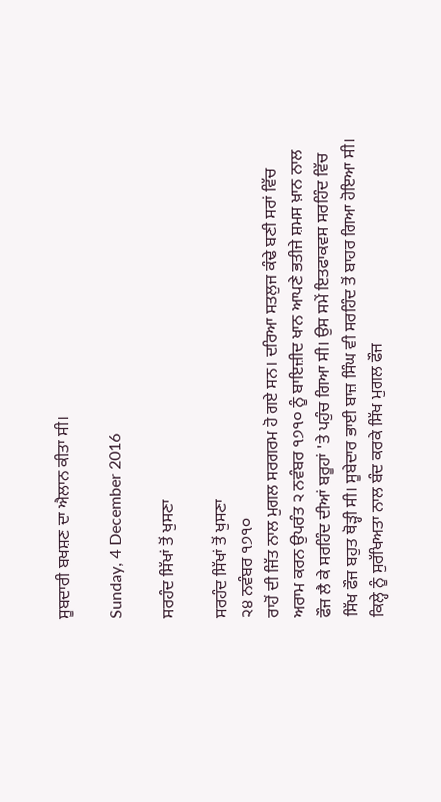ਸੂਬਦਾਰੀ ਬਖਸ਼ਣ ਦਾ ਐਲਾਨ ਕੀਤਾ ਸੀ।

Sunday, 4 December 2016

ਸਰਹੰਦ ਸਿੱਖਾਂ ਤੋਂ ਖੁਸਣਾ

ਸਰਹੰਦ ਸਿੱਖਾਂ ਤੋਂ ਖੁਸਣਾ
੨੪ ਨਵੰਬਰ ੧੭੧੦
ਰਾਹੋਂ ਦੀ ਜਿੱਤ ਨਾਲ ਮੁਗਲ ਸਰਗਰਮ ਹੋ ਗਏ ਸਨ। ਦਰਿਆ ਸਤਲੁਜ ਕੰਢੇ ਬਣੀ ਸਰਾਂ ਵਿੱਚ ਅਰਾਮ ਕਰਨ ਉਪਰੰਤ ੨ ਨਵੰਬਰ ੧੭੧੦ ਨੂੰ ਬਾਇਜ਼ੀਦ ਖਾਨ ਆਪਣੇ ਭਤੀਜੇ ਸ਼ਮਸ ਖ਼ਾਨ ਨਾਲ ਫੌਜ ਲੈ ਕੇ ਸਰਹਿੰਦ ਦੀਆਂ ਬਰੂਹਾਂ 'ਤੇ ਪਹੁੰਚ ਗਿਆ ਸੀ। ਉਸ ਸਮੇਂ ਇਤਫਾਕਵਸ ਸਰਹਿੰਦ ਵਿੱਚ ਸਿੱਖ ਫੌਜ ਬਹੁਤ ਥੋੜ੍ਹੀ ਸੀ। ਸੂਬੇਦਾਰ ਭਾਈ ਬਾਜ਼ ਸਿੰਘ ਵੀ ਸਰਹਿੰਦ ਤੋਂ ਬਾਹਰ ਗਿਆ ਹੋਇਆ ਸੀ। ਕਿਲ੍ਹੇ ਨੂੰ ਸੁਰੱਖਿਅਤਾ ਨਾਲ ਬੰਦ ਕਰਕੇ ਸਿੱਖ ਮੁਗਲ ਫੌਜ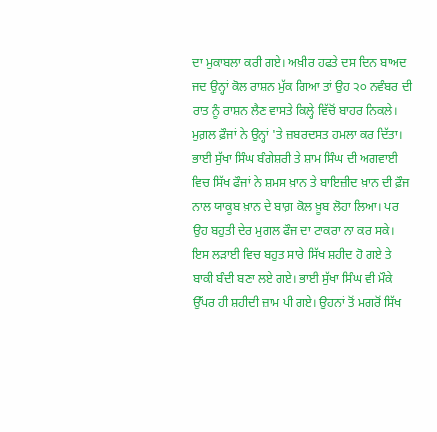ਦਾ ਮੁਕਾਬਲਾ ਕਰੀ ਗਏ। ਅਖ਼ੀਰ ਹਫਤੇ ਦਸ ਦਿਨ ਬਾਅਦ ਜਦ ਉਨ੍ਹਾਂ ਕੋਲ ਰਾਸ਼ਨ ਮੁੱਕ ਗਿਆ ਤਾਂ ਉਹ ੨੦ ਨਵੰਬਰ ਦੀ ਰਾਤ ਨੂੰ ਰਾਸ਼ਨ ਲੈਣ ਵਾਸਤੇ ਕਿਲ੍ਹੇ ਵਿੱਚੋਂ ਬਾਹਰ ਨਿਕਲੇ। ਮੁਗ਼ਲ ਫ਼ੌਜਾਂ ਨੇ ਉਨ੍ਹਾਂ 'ਤੇ ਜ਼ਬਰਦਸਤ ਹਮਲਾ ਕਰ ਦਿੱਤਾ। ਭਾਈ ਸੁੱਖਾ ਸਿੰਘ ਬੰਗੇਸ਼ਰੀ ਤੇ ਸ਼ਾਮ ਸਿੰਘ ਦੀ ਅਗਵਾਈ ਵਿਚ ਸਿੱਖ ਫੌਜਾਂ ਨੇ ਸ਼ਮਸ ਖ਼ਾਨ ਤੇ ਬਾਇਜ਼ੀਦ ਖ਼ਾਨ ਦੀ ਫ਼ੌਜ ਨਾਲ ਯਾਕੂਬ ਖ਼ਾਨ ਦੇ ਬਾਗ਼ ਕੋਲ ਖ਼ੂਬ ਲੋਹਾ ਲਿਆ। ਪਰ ਉਹ ਬਹੁਤੀ ਦੇਰ ਮੁਗਲ ਫੌਜ ਦਾ ਟਾਕਰਾ ਨਾ ਕਰ ਸਕੇ। ਇਸ ਲੜਾਈ ਵਿਚ ਬਹੁਤ ਸਾਰੇ ਸਿੱਖ ਸ਼ਹੀਦ ਹੋ ਗਏ ਤੇ ਬਾਕੀ ਬੰਦੀ ਬਣਾ ਲਏ ਗਏ। ਭਾਈ ਸੁੱਖਾ ਸਿੰਘ ਵੀ ਮੌਕੇ ਉੱਪਰ ਹੀ ਸ਼ਹੀਦੀ ਜ਼ਾਮ ਪੀ ਗਏ। ਉਹਨਾਂ ਤੋਂ ਮਗਰੋਂ ਸਿੱਖ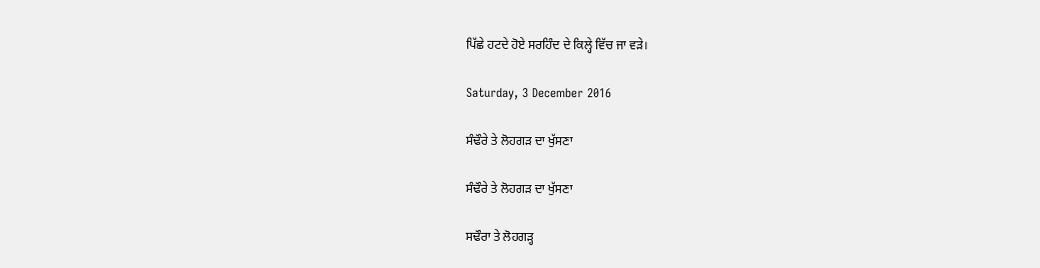ਪਿੱਛੇ ਹਟਦੇ ਹੋਏ ਸਰਹਿੰਦ ਦੇ ਕਿਲ੍ਹੇ ਵਿੱਚ ਜਾ ਵੜੇ।

Saturday, 3 December 2016

ਸੰਢੌਰੇ ਤੇ ਲੋਹਗੜ ਦਾ ਖੁੱਸਣਾ

ਸੰਢੌਰੇ ਤੇ ਲੋਹਗੜ ਦਾ ਖੁੱਸਣਾ

ਸਢੌਰਾ ਤੇ ਲੋਹਗੜ੍ਹ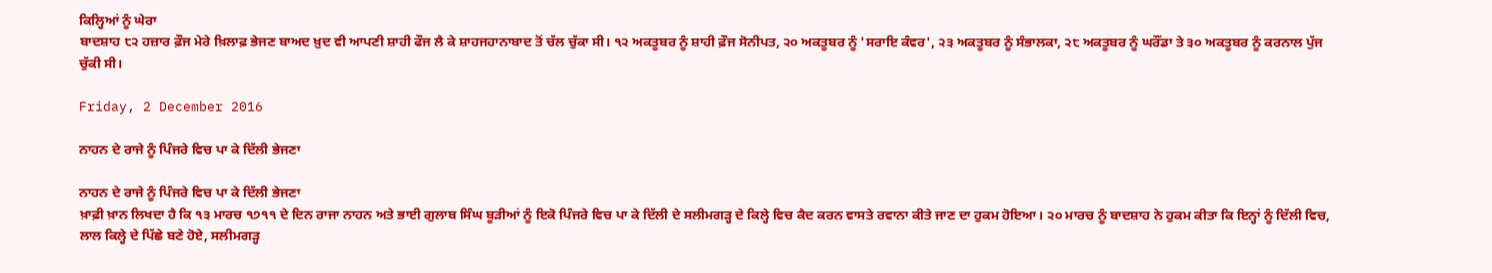ਕਿਲ੍ਹਿਆਂ ਨੂੰ ਘੇਰਾ
ਬਾਦਸ਼ਾਹ ੮੨ ਹਜ਼ਾਰ ਫ਼ੌਜ ਮੇਰੇ ਖ਼ਿਲਾਫ਼ ਭੇਜਣ ਬਾਅਦ ਖ਼ੁਦ ਵੀ ਆਪਣੀ ਸ਼ਾਹੀ ਫੌਜ ਲੈ ਕੇ ਸ਼ਾਹਜਹਾਨਾਬਾਦ ਤੋਂ ਚੱਲ ਚੁੱਕਾ ਸੀ। ੧੨ ਅਕਤੂਬਰ ਨੂੰ ਸ਼ਾਹੀ ਫ਼ੌਜ ਸੋਨੀਪਤ, ੨੦ ਅਕਤੂਬਰ ਨੂੰ 'ਸਰਾਇ ਕੰਵਰ', ੨੩ ਅਕਤੂਬਰ ਨੂੰ ਸੰਭਾਲਕਾ, ੨੮ ਅਕਤੂਬਰ ਨੂੰ ਘਰੌਂਡਾ ਤੇ ੩੦ ਅਕਤੂਬਰ ਨੂੰ ਕਰਨਾਲ ਪੁੱਜ ਚੁੱਕੀ ਸੀ।

Friday, 2 December 2016

ਨਾਹਨ ਦੇ ਰਾਜੇ ਨੂੰ ਪਿੰਜਰੇ ਵਿਚ ਪਾ ਕੇ ਦਿੱਲੀ ਭੇਜਣਾ

ਨਾਹਨ ਦੇ ਰਾਜੇ ਨੂੰ ਪਿੰਜਰੇ ਵਿਚ ਪਾ ਕੇ ਦਿੱਲੀ ਭੇਜਣਾ
ਖ਼ਾਫ਼ੀ ਖ਼ਾਨ ਲਿਖਦਾ ਹੈ ਕਿ ੧੩ ਮਾਰਚ ੧੭੧੧ ਦੇ ਦਿਨ ਰਾਜਾ ਨਾਹਨ ਅਤੇ ਭਾਈ ਗੁਲਾਬ ਸਿੰਘ ਬੂੜੀਆਂ ਨੂੰ ਇਕੋ ਪਿੰਜਰੇ ਵਿਚ ਪਾ ਕੇ ਦਿੱਲੀ ਦੇ ਸਲੀਮਗੜ੍ਹ ਦੇ ਕਿਲ੍ਹੇ ਵਿਚ ਕੈਦ ਕਰਨ ਵਾਸਤੇ ਰਵਾਨਾ ਕੀਤੇ ਜਾਣ ਦਾ ਹੁਕਮ ਹੋਇਆ। ੨੦ ਮਾਰਚ ਨੂੰ ਬਾਦਸ਼ਾਹ ਨੇ ਹੁਕਮ ਕੀਤਾ ਕਿ ਇਨ੍ਹਾਂ ਨੂੰ ਦਿੱਲੀ ਵਿਚ, ਲਾਲ ਕਿਲ੍ਹੇ ਦੇ ਪਿੱਛੇ ਬਣੇ ਹੋਏ, ਸਲੀਮਗੜ੍ਹ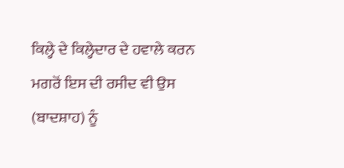ਕਿਲ੍ਹੇ ਦੇ ਕਿਲ੍ਹੇਦਾਰ ਦੇ ਹਵਾਲੇ ਕਰਨ ਮਗਰੋਂ ਇਸ ਦੀ ਰਸੀਦ ਵੀ ਉਸ (ਬਾਦਸ਼ਾਹ) ਨੂੰ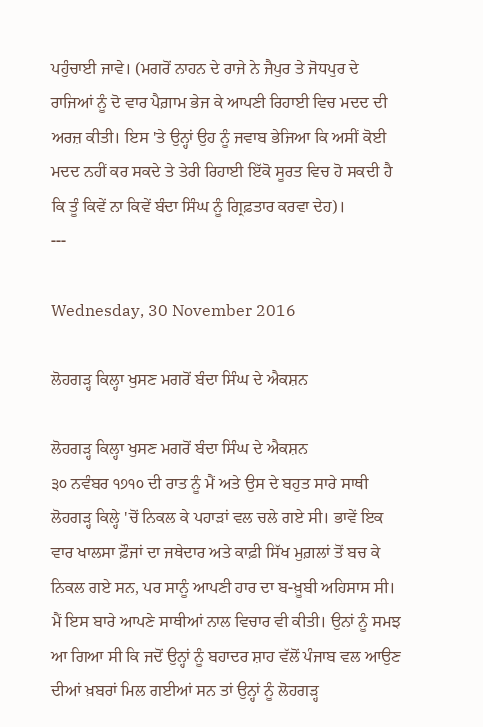ਪਹੁੰਚਾਈ ਜਾਵੇ। (ਮਗਰੋਂ ਨਾਹਨ ਦੇ ਰਾਜੇ ਨੇ ਜੈਪੁਰ ਤੇ ਜੋਧਪੁਰ ਦੇ ਰਾਜਿਆਂ ਨੂੰ ਦੋ ਵਾਰ ਪੈਗ਼ਾਮ ਭੇਜ ਕੇ ਆਪਣੀ ਰਿਹਾਈ ਵਿਚ ਮਦਦ ਦੀ ਅਰਜ਼ ਕੀਤੀ। ਇਸ 'ਤੇ ਉਨ੍ਹਾਂ ਉਹ ਨੂੰ ਜਵਾਬ ਭੇਜਿਆ ਕਿ ਅਸੀਂ ਕੋਈ ਮਦਦ ਨਹੀਂ ਕਰ ਸਕਦੇ ਤੇ ਤੇਰੀ ਰਿਹਾਈ ਇੱਕੋ ਸੂਰਤ ਵਿਚ ਹੋ ਸਕਦੀ ਹੈ ਕਿ ਤੂੰ ਕਿਵੇਂ ਨਾ ਕਿਵੇਂ ਬੰਦਾ ਸਿੰਘ ਨੂੰ ਗ੍ਰਿਫ਼ਤਾਰ ਕਰਵਾ ਦੇਹ)।
---

Wednesday, 30 November 2016

ਲੋਹਗੜ੍ਹ ਕਿਲ੍ਹਾ ਖੁਸਣ ਮਗਰੋਂ ਬੰਦਾ ਸਿੰਘ ਦੇ ਐਕਸ਼ਨ

ਲੋਹਗੜ੍ਹ ਕਿਲ੍ਹਾ ਖੁਸਣ ਮਗਰੋਂ ਬੰਦਾ ਸਿੰਘ ਦੇ ਐਕਸ਼ਨ
੩੦ ਨਵੰਬਰ ੧੭੧੦ ਦੀ ਰਾਤ ਨੂੰ ਮੈਂ ਅਤੇ ਉਸ ਦੇ ਬਹੁਤ ਸਾਰੇ ਸਾਥੀ ਲੋਹਗੜ੍ਹ ਕਿਲ੍ਹੇ 'ਚੋਂ ਨਿਕਲ ਕੇ ਪਹਾੜਾਂ ਵਲ ਚਲੇ ਗਏ ਸੀ। ਭਾਵੇਂ ਇਕ ਵਾਰ ਖਾਲਸਾ ਫ਼ੌਜਾਂ ਦਾ ਜਥੇਦਾਰ ਅਤੇ ਕਾਫ਼ੀ ਸਿੱਖ ਮੁਗ਼ਲਾਂ ਤੋਂ ਬਚ ਕੇ ਨਿਕਲ ਗਏ ਸਨ, ਪਰ ਸਾਨੂੰ ਆਪਣੀ ਹਾਰ ਦਾ ਬ-ਖ਼ੂਬੀ ਅਹਿਸਾਸ ਸੀ। ਮੈਂ ਇਸ ਬਾਰੇ ਆਪਣੇ ਸਾਥੀਆਂ ਨਾਲ ਵਿਚਾਰ ਵੀ ਕੀਤੀ। ਉਨਾਂ ਨੂੰ ਸਮਝ ਆ ਗਿਆ ਸੀ ਕਿ ਜਦੋਂ ਉਨ੍ਹਾਂ ਨੂੰ ਬਹਾਦਰ ਸ਼ਾਹ ਵੱਲੋਂ ਪੰਜਾਬ ਵਲ ਆਉਣ ਦੀਆਂ ਖ਼ਬਰਾਂ ਮਿਲ ਗਈਆਂ ਸਨ ਤਾਂ ਉਨ੍ਹਾਂ ਨੂੰ ਲੋਹਗੜ੍ਹ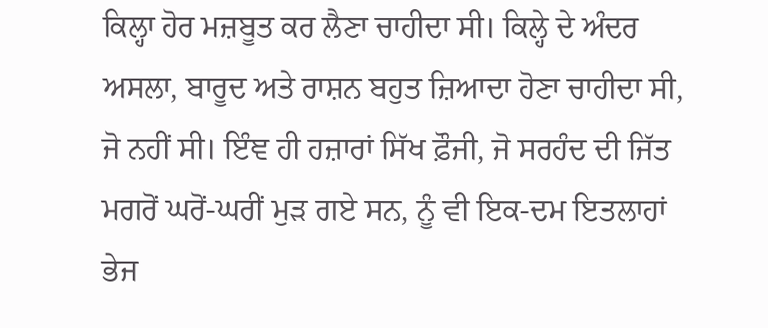ਕਿਲ੍ਹਾ ਹੋਰ ਮਜ਼ਬੂਤ ਕਰ ਲੈਣਾ ਚਾਹੀਦਾ ਸੀ। ਕਿਲ੍ਹੇ ਦੇ ਅੰਦਰ ਅਸਲਾ, ਬਾਰੂਦ ਅਤੇ ਰਾਸ਼ਨ ਬਹੁਤ ਜ਼ਿਆਦਾ ਹੋਣਾ ਚਾਹੀਦਾ ਸੀ, ਜੋ ਨਹੀਂ ਸੀ। ਇੰਞ ਹੀ ਹਜ਼ਾਰਾਂ ਸਿੱਖ ਫ਼ੌਜੀ, ਜੋ ਸਰਹੰਦ ਦੀ ਜਿੱਤ ਮਗਰੋਂ ਘਰੋਂ-ਘਰੀਂ ਮੁੜ ਗਏ ਸਨ, ਨੂੰ ਵੀ ਇਕ-ਦਮ ਇਤਲਾਹਾਂ ਭੇਜ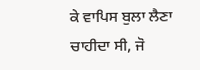ਕੇ ਵਾਪਿਸ ਬੁਲਾ ਲੈਣਾ ਚਾਹੀਦਾ ਸੀ, ਜੋ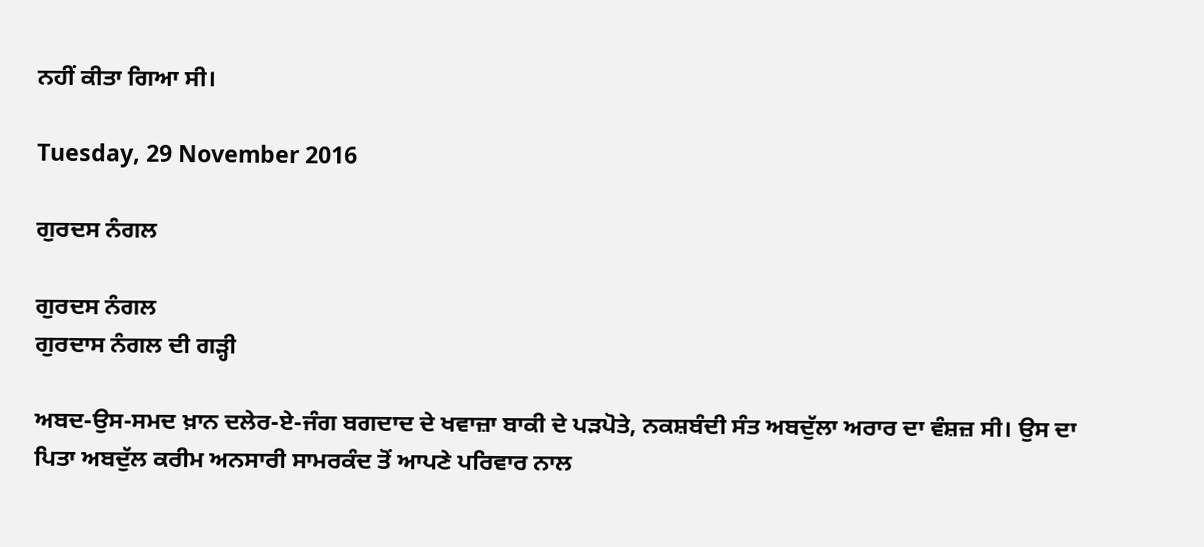ਨਹੀਂ ਕੀਤਾ ਗਿਆ ਸੀ।

Tuesday, 29 November 2016

ਗੁਰਦਸ ਨੰਗਲ

ਗੁਰਦਸ ਨੰਗਲ
ਗੁਰਦਾਸ ਨੰਗਲ ਦੀ ਗੜ੍ਹੀ

ਅਬਦ-ਉਸ-ਸਮਦ ਖ਼ਾਨ ਦਲੇਰ-ਏ-ਜੰਗ ਬਗਦਾਦ ਦੇ ਖਵਾਜ਼ਾ ਬਾਕੀ ਦੇ ਪੜਪੋਤੇ, ਨਕਸ਼ਬੰਦੀ ਸੰਤ ਅਬਦੁੱਲਾ ਅਰਾਰ ਦਾ ਵੰਸ਼ਜ਼ ਸੀ। ਉਸ ਦਾ ਪਿਤਾ ਅਬਦੁੱਲ ਕਰੀਮ ਅਨਸਾਰੀ ਸਾਮਰਕੰਦ ਤੋਂ ਆਪਣੇ ਪਰਿਵਾਰ ਨਾਲ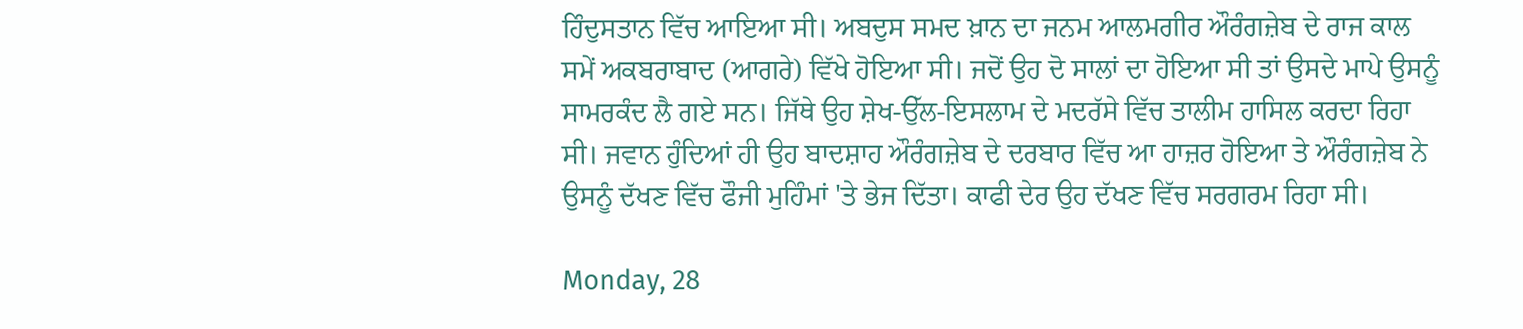ਹਿੰਦੁਸਤਾਨ ਵਿੱਚ ਆਇਆ ਸੀ। ਅਬਦੁਸ ਸਮਦ ਖ਼ਾਨ ਦਾ ਜਨਮ ਆਲਮਗੀਰ ਔਰੰਗਜ਼ੇਬ ਦੇ ਰਾਜ ਕਾਲ ਸਮੇਂ ਅਕਬਰਾਬਾਦ (ਆਗਰੇ) ਵਿੱਖੇ ਹੋਇਆ ਸੀ। ਜਦੋਂ ਉਹ ਦੋ ਸਾਲਾਂ ਦਾ ਹੋਇਆ ਸੀ ਤਾਂ ਉਸਦੇ ਮਾਪੇ ਉਸਨੂੰ ਸਾਮਰਕੰਦ ਲੈ ਗਏ ਸਨ। ਜਿੱਥੇ ਉਹ ਸ਼ੇਖ-ਉੱਲ-ਇਸਲਾਮ ਦੇ ਮਦਰੱਸੇ ਵਿੱਚ ਤਾਲੀਮ ਹਾਸਿਲ ਕਰਦਾ ਰਿਹਾ ਸੀ। ਜਵਾਨ ਹੁੰਦਿਆਂ ਹੀ ਉਹ ਬਾਦਸ਼ਾਹ ਔਰੰਗਜ਼ੇਬ ਦੇ ਦਰਬਾਰ ਵਿੱਚ ਆ ਹਾਜ਼ਰ ਹੋਇਆ ਤੇ ਔਰੰਗਜ਼ੇਬ ਨੇ ਉਸਨੂੰ ਦੱਖਣ ਵਿੱਚ ਫੌਜੀ ਮੁਹਿੰਮਾਂ 'ਤੇ ਭੇਜ ਦਿੱਤਾ। ਕਾਫੀ ਦੇਰ ਉਹ ਦੱਖਣ ਵਿੱਚ ਸਰਗਰਮ ਰਿਹਾ ਸੀ।

Monday, 28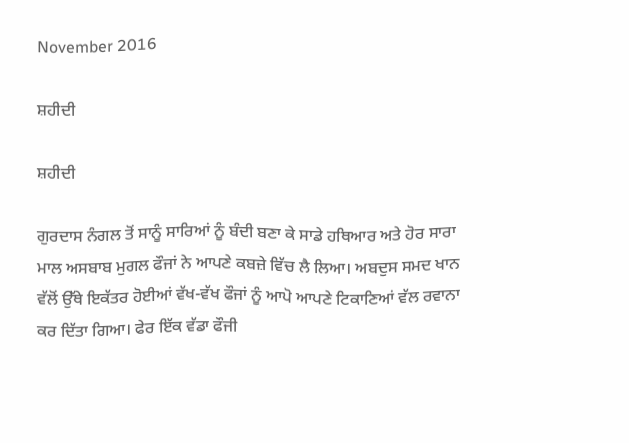November 2016

ਸ਼ਹੀਦੀ

ਸ਼ਹੀਦੀ

ਗੁਰਦਾਸ ਨੰਗਲ ਤੋਂ ਸਾਨੂੰ ਸਾਰਿਆਂ ਨੂੰ ਬੰਦੀ ਬਣਾ ਕੇ ਸਾਡੇ ਹਥਿਆਰ ਅਤੇ ਹੋਰ ਸਾਰਾ ਮਾਲ ਅਸਬਾਬ ਮੁਗਲ ਫੌਜਾਂ ਨੇ ਆਪਣੇ ਕਬਜ਼ੇ ਵਿੱਚ ਲੈ ਲਿਆ। ਅਬਦੁਸ ਸਮਦ ਖਾਨ ਵੱਲੋਂ ਉੱਥੇ ਇਕੱਤਰ ਹੋਈਆਂ ਵੱਖ-ਵੱਖ ਫੌਜਾਂ ਨੂੰ ਆਪੋ ਆਪਣੇ ਟਿਕਾਣਿਆਂ ਵੱਲ ਰਵਾਨਾ ਕਰ ਦਿੱਤਾ ਗਿਆ। ਫੇਰ ਇੱਕ ਵੱਡਾ ਫੌਜੀ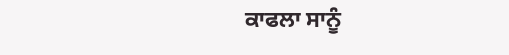ਕਾਫਲਾ ਸਾਨੂੰ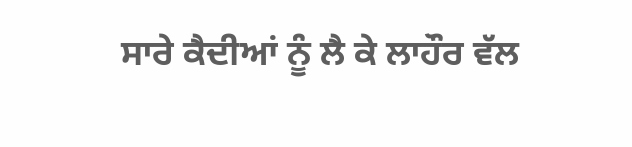ਸਾਰੇ ਕੈਦੀਆਂ ਨੂੰ ਲੈ ਕੇ ਲਾਹੌਰ ਵੱਲ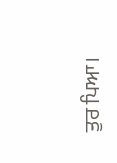ਤੁਰ ਪਿਆ।